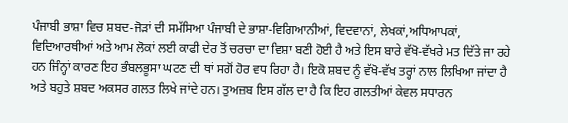ਪੰਜਾਬੀ ਭਾਸ਼ਾ ਵਿਚ ਸ਼ਬਦ-ਜੋੜਾਂ ਦੀ ਸਮੱਸਿਆ ਪੰਜਾਬੀ ਦੇ ਭਾਸ਼ਾ-ਵਿਗਿਆਨੀਆਂ, ਵਿਦਵਾਨਾਂ, ਲੇਖਕਾਂ,ਅਧਿਆਪਕਾਂ, ਵਿਦਿਆਰਥੀਆਂ ਅਤੇ ਆਮ ਲੋਕਾਂ ਲਈ ਕਾਫੀ ਦੇਰ ਤੋਂ ਚਰਚਾ ਦਾ ਵਿਸ਼ਾ ਬਣੀ ਹੋਈ ਹੈ ਅਤੇ ਇਸ ਬਾਰੇ ਵੱਖੋ-ਵੱਖਰੇ ਮਤ ਦਿੱਤੇ ਜਾ ਰਹੇ ਹਨ ਜਿੰਨ੍ਹਾਂ ਕਾਰਣ ਇਹ ਭੰਬਲਭੂਸਾ ਘਟਣ ਦੀ ਥਾਂ ਸਗੋਂ ਹੋਰ ਵਧ ਰਿਹਾ ਹੈ। ਇਕੋ ਸ਼ਬਦ ਨੂੰ ਵੱਖੋ-ਵੱਖ ਤਰ੍ਹਾਂ ਨਾਲ ਲਿਖਿਆ ਜਾਂਦਾ ਹੈ ਅਤੇ ਬਹੁਤੇ ਸ਼ਬਦ ਅਕਸਰ ਗਲਤ ਲਿਖੇ ਜਾਂਦੇ ਹਨ। ਤੁਅਜ਼ਬ ਇਸ ਗੱਲ ਦਾ ਹੈ ਕਿ ਇਹ ਗਲਤੀਆਂ ਕੇਵਲ ਸਧਾਰਨ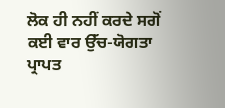ਲੋਕ ਹੀ ਨਹੀਂ ਕਰਦੇ ਸਗੋਂ ਕਈ ਵਾਰ ਉੱਚ-ਯੋਗਤਾ ਪ੍ਰਾਪਤ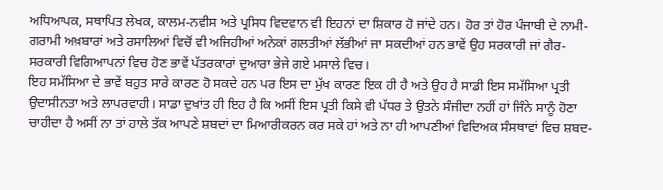ਅਧਿਆਪਕ, ਸਥਾਪਿਤ ਲੇਖਕ, ਕਾਲਮ-ਨਵੀਸ ਅਤੇ ਪ੍ਰਸਿਧ ਵਿਦਵਾਨ ਵੀ ਇਹਨਾਂ ਦਾ ਸ਼ਿਕਾਰ ਹੋ ਜਾਂਦੇ ਹਨ। ਹੋਰ ਤਾਂ ਹੋਰ ਪੰਜਾਬੀ ਦੇ ਨਾਮੀ-ਗਰਾਮੀ ਅਖ਼ਬਾਰਾਂ ਅਤੇ ਰਸਾਲਿਆਂ ਵਿਚੋਂ ਵੀ ਅਜਿਹੀਆਂ ਅਨੇਕਾਂ ਗਲਤੀਆਂ ਲੱਭੀਆਂ ਜਾ ਸਕਦੀਆਂ ਹਨ ਭਾਵੇਂ ਉਹ ਸਰਕਾਰੀ ਜਾਂ ਗੈਰ-ਸਰਕਾਰੀ ਵਿਗਿਆਪਨਾਂ ਵਿਚ ਹੋਣ ਭਾਵੇਂ ਪੱਤਰਕਾਰਾਂ ਦੁਆਰਾ ਭੇਜੇ ਗਏ ਮਸਾਲੇ ਵਿਚ।
ਇਹ ਸਮੱਸਿਆ ਦੇ ਭਾਵੇਂ ਬਹੁਤ ਸਾਰੇ ਕਾਰਣ ਹੋ ਸਕਦੇ ਹਨ ਪਰ ਇਸ ਦਾ ਮੁੱਖ ਕਾਰਣ ਇਕ ਹੀ ਹੈ ਅਤੇ ਉਹ ਹੈ ਸਾਡੀ ਇਸ ਸਮੱਸਿਆ ਪ੍ਰਤੀ ਉਦਾਸੀਨਤਾ ਅਤੇ ਲਾਪਰਵਾਹੀ। ਸਾਡਾ ਦੁਖਾਂਤ ਹੀ ਇਹ ਹੈ ਕਿ ਅਸੀਂ ਇਸ ਪ੍ਰਤੀ ਕਿਸੇ ਵੀ ਪੱਧਰ ਤੇ ਉਤਨੇ ਸੰਜੀਦਾ ਨਹੀਂ ਹਾਂ ਜਿੰਨੇ ਸਾਨੂੰ ਹੋਣਾ ਚਾਹੀਦਾ ਹੈ ਅਸੀਂ ਨਾ ਤਾਂ ਹਾਲੇ ਤੱਕ ਆਪਣੇ ਸ਼ਬਦਾਂ ਦਾ ਮਿਆਰੀਕਰਨ ਕਰ ਸਕੇ ਹਾਂ ਅਤੇ ਨਾ ਹੀ ਆਪਣੀਆਂ ਵਿਦਿਅਕ ਸੰਸਥਾਵਾਂ ਵਿਚ ਸ਼ਬਦ-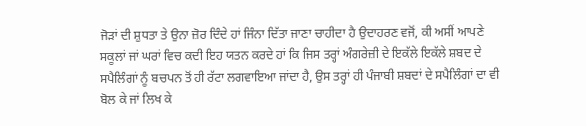ਜੋਡ਼ਾਂ ਦੀ ਸ਼ੁਧਤਾ ਤੇ ਉਨਾ ਜ਼ੋਰ ਦਿੰਦੇ ਹਾਂ ਜਿੰਨਾ ਦਿੱਤਾ ਜਾਣਾ ਚਾਹੀਦਾ ਹੈ ਉਦਾਹਰਣ ਵਜੋਂ, ਕੀ ਅਸੀਂ ਆਪਣੇ ਸਕੂਲਾਂ ਜਾਂ ਘਰਾਂ ਵਿਚ ਕਦੀ ਇਹ ਯਤਨ ਕਰਦੇ ਹਾਂ ਕਿ ਜਿਸ ਤਰ੍ਹਾਂ ਅੰਗਰੇਜ਼ੀ ਦੇ ਇਕੱਲੇ ਇਕੱਲੇ ਸ਼ਬਦ ਦੇ ਸਪੈਲਿੰਗਾਂ ਨੂੰ ਬਚਪਨ ਤੋਂ ਹੀ ਰੱਟਾ ਲਗਵਾਇਆ ਜਾਂਦਾ ਹੈ, ਉਸ ਤਰ੍ਹਾਂ ਹੀ ਪੰਜਾਬੀ ਸ਼ਬਦਾਂ ਦੇ ਸਪੈਲਿੰਗਾਂ ਦਾ ਵੀ ਬੋਲ ਕੇ ਜਾਂ ਲਿਖ ਕੇ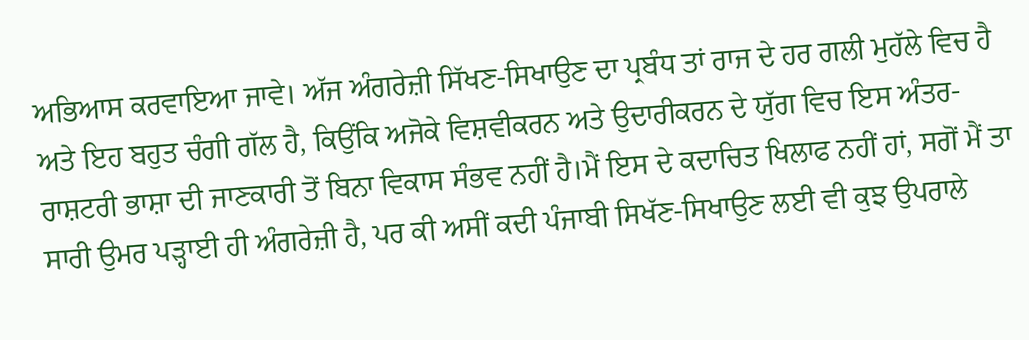ਅਭਿਆਸ ਕਰਵਾਇਆ ਜਾਵੇ। ਅੱਜ ਅੰਗਰੇਜ਼ੀ ਸਿੱਖਣ-ਸਿਖਾਉਣ ਦਾ ਪ੍ਰਬੰਧ ਤਾਂ ਰਾਜ ਦੇ ਹਰ ਗਲੀ ਮੁਹੱਲੇ ਵਿਚ ਹੈ ਅਤੇ ਇਹ ਬਹੁਤ ਚੰਗੀ ਗੱਲ ਹੈ, ਕਿਉਂਕਿ ਅਜੋਕੇ ਵਿਸ਼ਵੀਕਰਨ ਅਤੇ ਉਦਾਰੀਕਰਨ ਦੇ ਯੁੱਗ ਵਿਚ ਇਸ ਅੰਤਰ-ਰਾਸ਼ਟਰੀ ਭਾਸ਼ਾ ਦੀ ਜਾਣਕਾਰੀ ਤੋਂ ਬਿਨਾ ਵਿਕਾਸ ਸੰਭਵ ਨਹੀਂ ਹੈ।ਮੈਂ ਇਸ ਦੇ ਕਦਾਚਿਤ ਖਿਲਾਫ ਨਹੀਂ ਹਾਂ, ਸਗੋਂ ਮੈਂ ਤਾ ਸਾਰੀ ਉਮਰ ਪਡ਼੍ਹਾਈ ਹੀ ਅੰਗਰੇਜ਼ੀ ਹੈ, ਪਰ ਕੀ ਅਸੀਂ ਕਦੀ ਪੰਜਾਬੀ ਸਿਖੱਣ-ਸਿਖਾਉਣ ਲਈ ਵੀ ਕੁਝ ਉਪਰਾਲੇ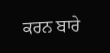ਕਰਨ ਬਾਰੇ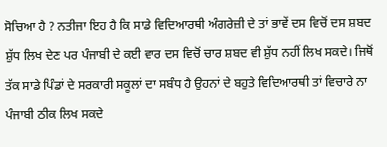ਸੋਚਿਆ ਹੈ ? ਨਤੀਜਾ ਇਹ ਹੈ ਕਿ ਸਾਡੇ ਵਿਦਿਆਰਥੀ ਅੰਗਰੇਜ਼ੀ ਦੇ ਤਾਂ ਭਾਵੇਂ ਦਸ ਵਿਚੋਂ ਦਸ ਸ਼ਬਦ ਸ਼ੁੱਧ ਲਿਖ ਦੇਣ ਪਰ ਪੰਜਾਬੀ ਦੇ ਕਈ ਵਾਰ ਦਸ ਵਿਚੋਂ ਚਾਰ ਸ਼ਬਦ ਵੀ ਸ਼ੁੱਧ ਨਹੀਂ ਲਿਖ ਸਕਦੇ। ਜਿਥੋਂ ਤੱਕ ਸਾਡੇ ਪਿੰਡਾਂ ਦੇ ਸਰਕਾਰੀ ਸਕੂਲਾਂ ਦਾ ਸਬੰਧ ਹੈ ਉਹਨਾਂ ਦੇ ਬਹੁਤੇ ਵਿਦਿਆਰਥੀ ਤਾਂ ਵਿਚਾਰੇ ਨਾ ਪੰਜਾਬੀ ਠੀਕ ਲਿਖ ਸਕਦੇ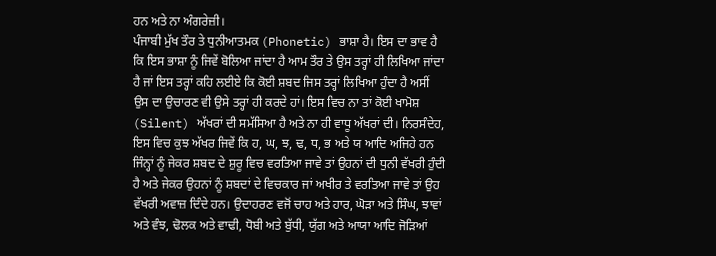ਹਨ ਅਤੇ ਨਾ ਅੰਗਰੇਜ਼ੀ।
ਪੰਜਾਬੀ ਮੁੱਖ ਤੌਰ ਤੇ ਧੁਨੀਆਤਮਕ (Phonetic) ਭਾਸ਼ਾ ਹੈ। ਇਸ ਦਾ ਭਾਵ ਹੈ ਕਿ ਇਸ ਭਾਸ਼ਾ ਨੂੰ ਜਿਵੇਂ ਬੋਲਿਆ ਜਾਂਦਾ ਹੈ ਆਮ ਤੌਰ ਤੇ ਉਸ ਤਰ੍ਹਾਂ ਹੀ ਲਿਖਿਆ ਜਾਂਦਾ ਹੈ ਜਾਂ ਇਸ ਤਰ੍ਹਾਂ ਕਹਿ ਲਈਏ ਕਿ ਕੋਈ ਸ਼ਬਦ ਜਿਸ ਤਰ੍ਹਾਂ ਲਿਖਿਆ ਹੁੰਦਾ ਹੈ ਅਸੀਂ ਉਸ ਦਾ ਉਚਾਰਣ ਵੀ ਉਸੇ ਤਰ੍ਹਾਂ ਹੀ ਕਰਦੇ ਹਾਂ। ਇਸ ਵਿਚ ਨਾ ਤਾਂ ਕੋਈ ਖਾਮੋਸ਼ (Silent) ਅੱਖਰਾਂ ਦੀ ਸਮੱਸਿਆ ਹੈ ਅਤੇ ਨਾ ਹੀ ਵਾਧੂ ਅੱਖਰਾਂ ਦੀ। ਨਿਰਸੰਦੇਹ, ਇਸ ਵਿਚ ਕੁਝ ਅੱਖਰ ਜਿਵੇਂ ਕਿ ਹ, ਘ, ਝ, ਢ, ਧ, ਭ ਅਤੇ ਯ ਆਦਿ ਅਜਿਹੇ ਹਨ ਜਿੰਨ੍ਹਾਂ ਨੂੰ ਜੇਕਰ ਸ਼ਬਦ ਦੇ ਸ਼ੁਰੂ ਵਿਚ ਵਰਤਿਆ ਜਾਵੇ ਤਾਂ ਉਹਨਾਂ ਦੀ ਧੁਨੀ ਵੱਖਰੀ ਹੁੰਦੀ ਹੈ ਅਤੇ ਜੇਕਰ ਉਹਨਾਂ ਨੂੰ ਸ਼ਬਦਾਂ ਦੇ ਵਿਚਕਾਰ ਜਾਂ ਅਖੀਰ ਤੇ ਵਰਤਿਆ ਜਾਵੇ ਤਾਂ ਉਹ ਵੱਖਰੀ ਅਵਾਜ਼ ਦਿੰਦੇ ਹਨ। ਉਦਾਹਰਣ ਵਜੋਂ ਚਾਹ ਅਤੇ ਹਾਰ, ਘੋਡ਼ਾ ਅਤੇ ਸਿੰਘ, ਝਾਵਾਂ ਅਤੇ ਵੰਝ, ਢੋਲਕ ਅਤੇ ਵਾਢੀ, ਧੋਬੀ ਅਤੇ ਬੁੱਧੀ, ਯੁੱਗ ਅਤੇ ਆਯਾ ਆਦਿ ਜੋਡ਼ਿਆਂ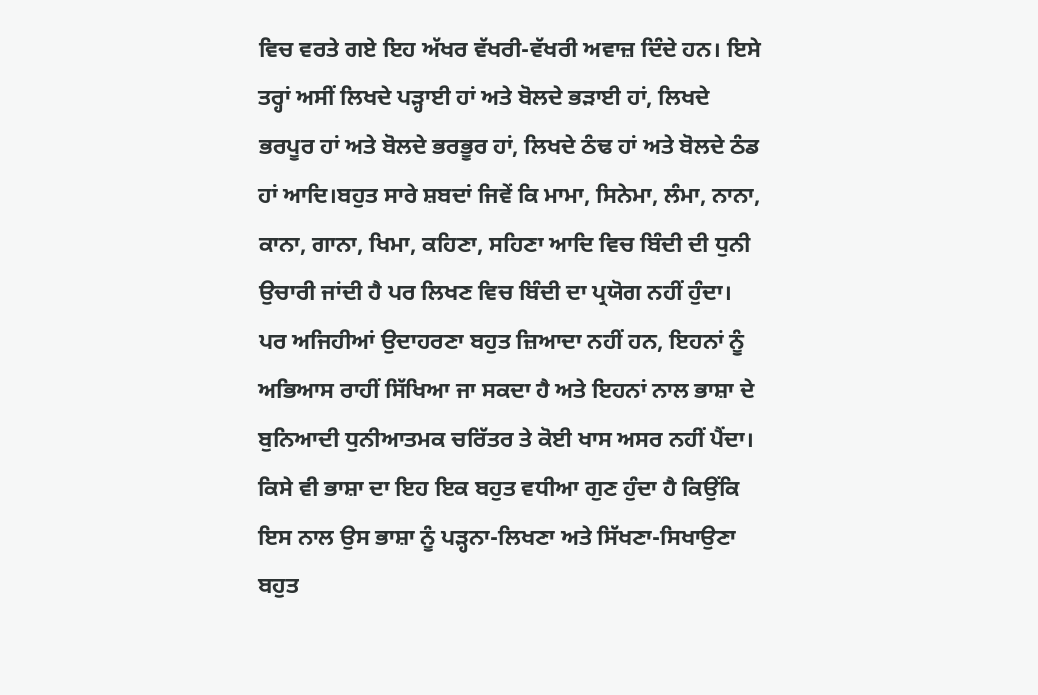ਵਿਚ ਵਰਤੇ ਗਏ ਇਹ ਅੱਖਰ ਵੱਖਰੀ-ਵੱਖਰੀ ਅਵਾਜ਼ ਦਿੰਦੇ ਹਨ। ਇਸੇ ਤਰ੍ਹਾਂ ਅਸੀਂ ਲਿਖਦੇ ਪਡ਼੍ਹਾਈ ਹਾਂ ਅਤੇ ਬੋਲਦੇ ਭਡ਼ਾਈ ਹਾਂ, ਲਿਖਦੇ ਭਰਪੂਰ ਹਾਂ ਅਤੇ ਬੋਲਦੇ ਭਰਭੂਰ ਹਾਂ, ਲਿਖਦੇ ਠੰਢ ਹਾਂ ਅਤੇ ਬੋਲਦੇ ਠੰਡ ਹਾਂ ਆਦਿ।ਬਹੁਤ ਸਾਰੇ ਸ਼ਬਦਾਂ ਜਿਵੇਂ ਕਿ ਮਾਮਾ, ਸਿਨੇਮਾ, ਲੰਮਾ, ਨਾਨਾ, ਕਾਨਾ, ਗਾਨਾ, ਖਿਮਾ, ਕਹਿਣਾ, ਸਹਿਣਾ ਆਦਿ ਵਿਚ ਬਿੰਦੀ ਦੀ ਧੁਨੀ ਉਚਾਰੀ ਜਾਂਦੀ ਹੈ ਪਰ ਲਿਖਣ ਵਿਚ ਬਿੰਦੀ ਦਾ ਪ੍ਰਯੋਗ ਨਹੀਂ ਹੁੰਦਾ।
ਪਰ ਅਜਿਹੀਆਂ ਉਦਾਹਰਣਾ ਬਹੁਤ ਜ਼ਿਆਦਾ ਨਹੀਂ ਹਨ, ਇਹਨਾਂ ਨੂੰ ਅਭਿਆਸ ਰਾਹੀਂ ਸਿੱਖਿਆ ਜਾ ਸਕਦਾ ਹੈ ਅਤੇ ਇਹਨਾਂ ਨਾਲ ਭਾਸ਼ਾ ਦੇ ਬੁਨਿਆਦੀ ਧੁਨੀਆਤਮਕ ਚਰਿੱਤਰ ਤੇ ਕੋਈ ਖਾਸ ਅਸਰ ਨਹੀਂ ਪੈਂਦਾ। ਕਿਸੇ ਵੀ ਭਾਸ਼ਾ ਦਾ ਇਹ ਇਕ ਬਹੁਤ ਵਧੀਆ ਗੁਣ ਹੁੰਦਾ ਹੈ ਕਿਉਂਕਿ ਇਸ ਨਾਲ ਉਸ ਭਾਸ਼ਾ ਨੂੰ ਪਡ਼੍ਹਨਾ-ਲਿਖਣਾ ਅਤੇ ਸਿੱਖਣਾ-ਸਿਖਾਉਣਾ ਬਹੁਤ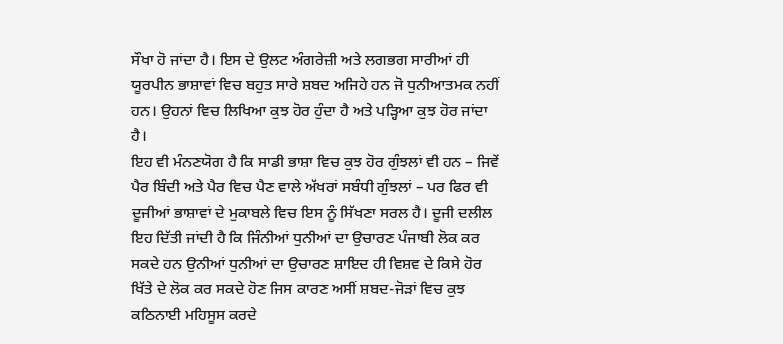ਸੌਖਾ ਹੋ ਜਾਂਦਾ ਹੈ। ਇਸ ਦੇ ਉਲਟ ਅੰਗਰੇਜ਼ੀ ਅਤੇ ਲਗਭਗ ਸਾਰੀਆਂ ਹੀ ਯੂਰਪੀਨ ਭਾਸ਼ਾਵਾਂ ਵਿਚ ਬਹੁਤ ਸਾਰੇ ਸ਼ਬਦ ਅਜਿਹੇ ਹਨ ਜੋ ਧੁਨੀਆਤਮਕ ਨਹੀਂ ਹਨ। ਉਹਨਾਂ ਵਿਚ ਲਿਖਿਆ ਕੁਝ ਹੋਰ ਹੁੰਦਾ ਹੈ ਅਤੇ ਪਡ਼੍ਹਿਆ ਕੁਝ ਹੋਰ ਜਾਂਦਾ ਹੈ।
ਇਹ ਵੀ ਮੰਨਣਯੋਗ ਹੈ ਕਿ ਸਾਡੀ ਭਾਸ਼ਾ ਵਿਚ ਕੁਝ ਹੋਰ ਗੁੰਝਲਾਂ ਵੀ ਹਨ – ਜਿਵੇਂ ਪੈਰ ਬਿੰਦੀ ਅਤੇ ਪੈਰ ਵਿਚ ਪੈਣ ਵਾਲੇ ਅੱਖਰਾਂ ਸਬੰਧੀ ਗੁੰਝਲਾਂ – ਪਰ ਫਿਰ ਵੀ ਦੂਜੀਆਂ ਭਾਸ਼ਾਵਾਂ ਦੇ ਮੁਕਾਬਲੇ ਵਿਚ ਇਸ ਨੂੰ ਸਿੱਖਣਾ ਸਰਲ ਹੈ। ਦੂਜੀ ਦਲੀਲ ਇਹ ਦਿੱਤੀ ਜਾਂਦੀ ਹੈ ਕਿ ਜਿੰਨੀਆਂ ਧੁਨੀਆਂ ਦਾ ਉਚਾਰਣ ਪੰਜਾਬੀ ਲੋਕ ਕਰ ਸਕਦੇ ਹਨ ਉਨੀਆਂ ਧੁਨੀਆਂ ਦਾ ਉਚਾਰਣ ਸ਼ਾਇਦ ਹੀ ਵਿਸ਼ਵ ਦੇ ਕਿਸੇ ਹੋਰ ਖਿੱਤੇ ਦੇ ਲੋਕ ਕਰ ਸਕਦੇ ਹੋਣ ਜਿਸ ਕਾਰਣ ਅਸੀਂ ਸ਼ਬਦ-ਜੋਡ਼ਾਂ ਵਿਚ ਕੁਝ ਕਠਿਨਾਈ ਮਹਿਸੂਸ ਕਰਦੇ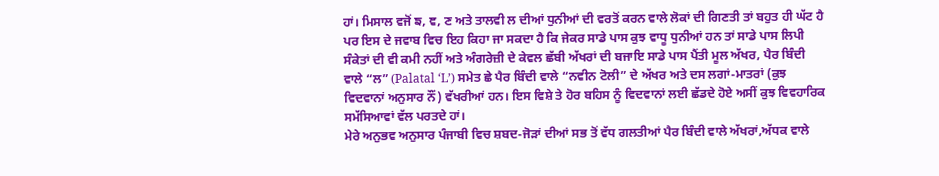ਹਾਂ। ਮਿਸਾਲ ਵਜੋਂ ਙ, ਞ, ਣ ਅਤੇ ਤਾਲਵੀ ਲ ਦੀਆਂ ਧੁਨੀਆਂ ਦੀ ਵਰਤੋਂ ਕਰਨ ਵਾਲੇ ਲੋਕਾਂ ਦੀ ਗਿਣਤੀ ਤਾਂ ਬਹੁਤ ਹੀ ਘੱਟ ਹੈ ਪਰ ਇਸ ਦੇ ਜਵਾਬ ਵਿਚ ਇਹ ਕਿਹਾ ਜਾ ਸਕਦਾ ਹੈ ਕਿ ਜੇਕਰ ਸਾਡੇ ਪਾਸ ਕੁਝ ਵਾਧੂ ਧੁਨੀਆਂ ਹਨ ਤਾਂ ਸਾਡੇ ਪਾਸ ਲਿਪੀ ਸੰਕੇਤਾਂ ਦੀ ਵੀ ਕਮੀ ਨਹੀਂ ਅਤੇ ਅੰਗਰੇਜ਼ੀ ਦੇ ਕੇਵਲ ਛੱਬੀ ਅੱਖਰਾਂ ਦੀ ਬਜਾਇ ਸਾਡੇ ਪਾਸ ਪੈਂਤੀ ਮੂਲ ਅੱਖਰ, ਪੈਰ ਬਿੰਦੀ ਵਾਲੇ “ਲ” (Palatal ‘L’) ਸਮੇਤ ਛੇ ਪੈਰ ਬਿੰਦੀ ਵਾਲੇ “ਨਵੀਨ ਟੋਲੀ” ਦੇ ਅੱਖਰ ਅਤੇ ਦਸ ਲਗਾਂ-ਮਾਤਰਾਂ (ਕੁਝ ਵਿਦਵਾਨਾਂ ਅਨੁਸਾਰ ਨੌਂ) ਵੱਖਰੀਆਂ ਹਨ। ਇਸ ਵਿਸ਼ੇ ਤੇ ਹੋਰ ਬਹਿਸ ਨੂੰ ਵਿਦਵਾਨਾਂ ਲਈ ਛੱਡਦੇ ਹੋਏ ਅਸੀਂ ਕੁਝ ਵਿਵਹਾਰਿਕ ਸਮੱਸਿਆਵਾਂ ਵੱਲ ਪਰਤਦੇ ਹਾਂ।
ਮੇਰੇ ਅਨੁਭਵ ਅਨੁਸਾਰ ਪੰਜਾਬੀ ਵਿਚ ਸ਼ਬਦ-ਜੋਡ਼ਾਂ ਦੀਆਂ ਸਭ ਤੋਂ ਵੱਧ ਗਲਤੀਆਂ ਪੈਰ ਬਿੰਦੀ ਵਾਲੇ ਅੱਖਰਾਂ,ਅੱਧਕ ਵਾਲੇ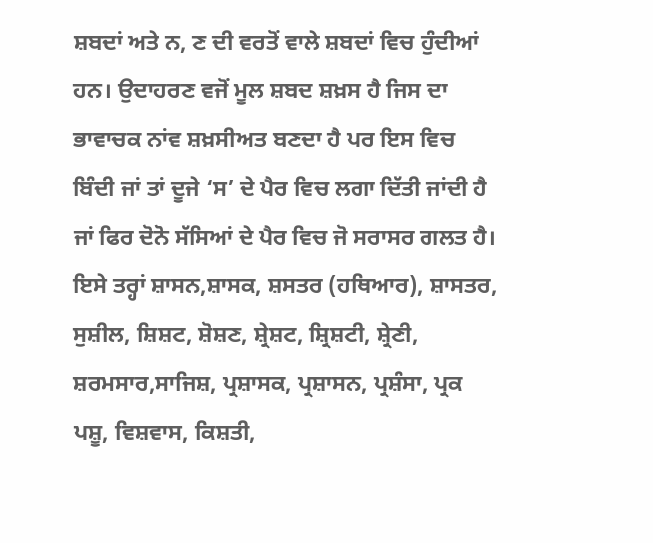ਸ਼ਬਦਾਂ ਅਤੇ ਨ, ਣ ਦੀ ਵਰਤੋਂ ਵਾਲੇ ਸ਼ਬਦਾਂ ਵਿਚ ਹੁੰਦੀਆਂ ਹਨ। ਉਦਾਹਰਣ ਵਜੋਂ ਮੂਲ ਸ਼ਬਦ ਸ਼ਖ਼ਸ ਹੈ ਜਿਸ ਦਾ ਭਾਵਾਚਕ ਨਾਂਵ ਸ਼ਖ਼ਸੀਅਤ ਬਣਦਾ ਹੈ ਪਰ ਇਸ ਵਿਚ ਬਿੰਦੀ ਜਾਂ ਤਾਂ ਦੂਜੇ ‘ਸ’ ਦੇ ਪੈਰ ਵਿਚ ਲਗਾ ਦਿੱਤੀ ਜਾਂਦੀ ਹੈ ਜਾਂ ਫਿਰ ਦੋਨੋ ਸੱਸਿਆਂ ਦੇ ਪੈਰ ਵਿਚ ਜੋ ਸਰਾਸਰ ਗਲਤ ਹੈ। ਇਸੇ ਤਰ੍ਹਾਂ ਸ਼ਾਸਨ,ਸ਼ਾਸਕ, ਸ਼ਸਤਰ (ਹਥਿਆਰ), ਸ਼ਾਸਤਰ, ਸੁਸ਼ੀਲ, ਸ਼ਿਸ਼ਟ, ਸ਼ੋਸ਼ਣ, ਸ਼੍ਰੇਸ਼ਟ, ਸ਼੍ਰਿਸ਼ਟੀ, ਸ਼੍ਰੇਣੀ, ਸ਼ਰਮਸਾਰ,ਸਾਜਿਸ਼, ਪ੍ਰਸ਼ਾਸਕ, ਪ੍ਰਸ਼ਾਸਨ, ਪ੍ਰਸ਼ੰਸਾ, ਪ੍ਰਕ ਪਸ਼ੂ, ਵਿਸ਼ਵਾਸ, ਕਿਸ਼ਤੀ,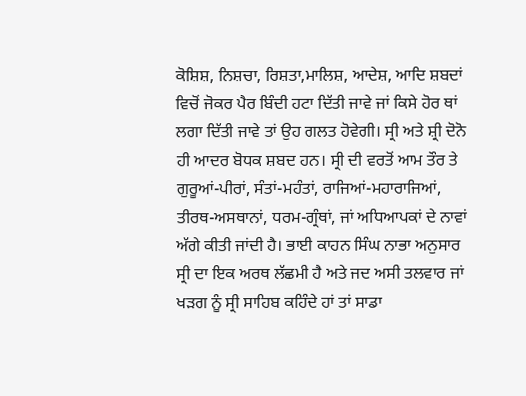ਕੋਸ਼ਿਸ਼, ਨਿਸ਼ਚਾ, ਰਿਸ਼ਤਾ,ਮਾਲਿਸ਼, ਆਦੇਸ਼, ਆਦਿ ਸ਼ਬਦਾਂ ਵਿਚੋਂ ਜੋਕਰ ਪੈਰ ਬਿੰਦੀ ਹਟਾ ਦਿੱਤੀ ਜਾਵੇ ਜਾਂ ਕਿਸੇ ਹੋਰ ਥਾਂ ਲਗਾ ਦਿੱਤੀ ਜਾਵੇ ਤਾਂ ਉਹ ਗਲਤ ਹੋਵੇਗੀ। ਸ੍ਰੀ ਅਤੇ ਸ਼੍ਰੀ ਦੋਨੋ ਹੀ ਆਦਰ ਬੋਧਕ ਸ਼ਬਦ ਹਨ। ਸ੍ਰੀ ਦੀ ਵਰਤੋਂ ਆਮ ਤੌਰ ਤੇ ਗੁਰੂਆਂ-ਪੀਰਾਂ, ਸੰਤਾਂ-ਮਹੰਤਾਂ, ਰਾਜਿਆਂ-ਮਹਾਰਾਜਿਆਂ, ਤੀਰਥ-ਅਸਥਾਨਾਂ, ਧਰਮ-ਗ੍ਰੰਥਾਂ, ਜਾਂ ਅਧਿਆਪਕਾਂ ਦੇ ਨਾਵਾਂ ਅੱਗੇ ਕੀਤੀ ਜਾਂਦੀ ਹੈ। ਭਾਈ ਕਾਹਨ ਸਿੰਘ ਨਾਭਾ ਅਨੁਸਾਰ ਸ੍ਰੀ ਦਾ ਇਕ ਅਰਥ ਲੱਛਮੀ ਹੈ ਅਤੇ ਜਦ ਅਸੀ ਤਲਵਾਰ ਜਾਂ ਖਡ਼ਗ ਨੂੰ ਸ੍ਰੀ ਸਾਹਿਬ ਕਹਿੰਦੇ ਹਾਂ ਤਾਂ ਸਾਡਾ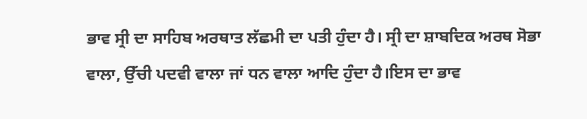ਭਾਵ ਸ੍ਰੀ ਦਾ ਸਾਹਿਬ ਅਰਥਾਤ ਲੱਛਮੀ ਦਾ ਪਤੀ ਹੁੰਦਾ ਹੈ। ਸ੍ਰੀ ਦਾ ਸ਼ਾਬਦਿਕ ਅਰਥ ਸੋਭਾ ਵਾਲਾ, ਉੱਚੀ ਪਦਵੀ ਵਾਲਾ ਜਾਂ ਧਨ ਵਾਲਾ ਆਦਿ ਹੁੰਦਾ ਹੈ।ਇਸ ਦਾ ਭਾਵ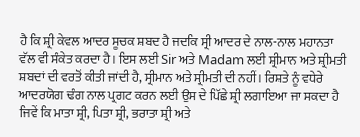ਹੈ ਕਿ ਸ਼੍ਰੀ ਕੇਵਲ ਆਦਰ ਸੂਚਕ ਸ਼ਬਦ ਹੈ ਜਦਕਿ ਸ੍ਰੀ ਆਦਰ ਦੇ ਨਾਲ-ਨਾਲ ਮਹਾਨਤਾ ਵੱਲ ਵੀ ਸੰਕੇਤ ਕਰਦਾ ਹੈ। ਇਸ ਲਈ Sir ਅਤੇ Madam ਲਈ ਸ਼੍ਰੀਮਾਨ ਅਤੇ ਸ਼੍ਰੀਮਤੀ ਸ਼ਬਦਾਂ ਦੀ ਵਰਤੋਂ ਕੀਤੀ ਜਾਂਦੀ ਹੈ, ਸ੍ਰੀਮਾਨ ਅਤੇ ਸ੍ਰੀਮਤੀ ਦੀ ਨਹੀਂ। ਰਿਸ਼ਤੇ ਨੂੰ ਵਧੇਰੇ ਆਦਰਯੋਗ ਢੰਗ ਨਾਲ ਪ੍ਰਗਟ ਕਰਨ ਲਈ ਉਸ ਦੇ ਪਿੱਛੇ ਸ਼੍ਰੀ ਲਗਾਇਆ ਜਾ ਸਕਦਾ ਹੈ ਜਿਵੇਂ ਕਿ ਮਾਤਾ ਸ਼੍ਰੀ, ਪਿਤਾ ਸ਼੍ਰੀ, ਭਰਾਤਾ ਸ਼੍ਰੀ ਅਤੇ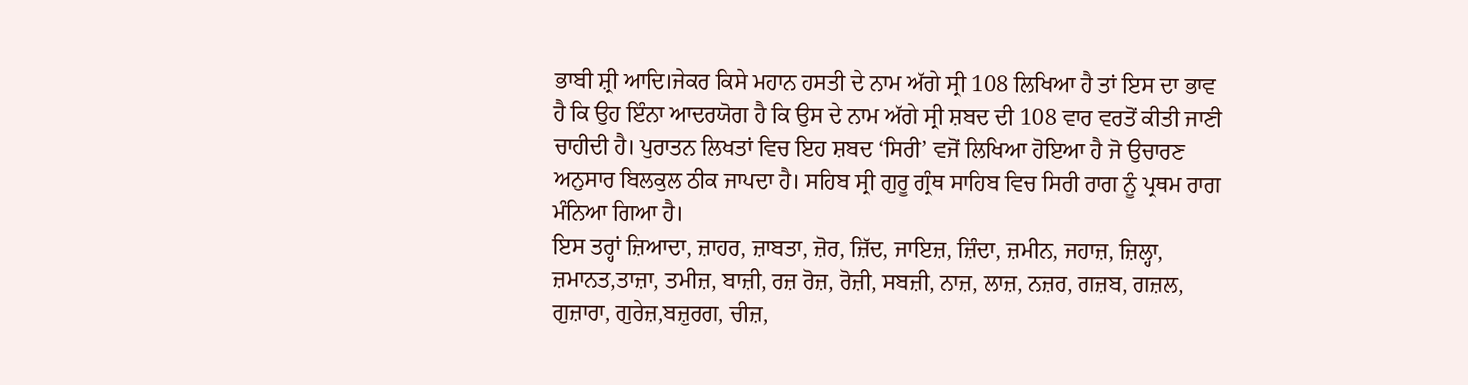ਭਾਬੀ ਸ਼੍ਰੀ ਆਦਿ।ਜੇਕਰ ਕਿਸੇ ਮਹਾਨ ਹਸਤੀ ਦੇ ਨਾਮ ਅੱਗੇ ਸ੍ਰੀ 108 ਲਿਖਿਆ ਹੈ ਤਾਂ ਇਸ ਦਾ ਭਾਵ ਹੈ ਕਿ ਉਹ ਇੰਨਾ ਆਦਰਯੋਗ ਹੈ ਕਿ ਉਸ ਦੇ ਨਾਮ ਅੱਗੇ ਸ੍ਰੀ ਸ਼ਬਦ ਦੀ 108 ਵਾਰ ਵਰਤੋਂ ਕੀਤੀ ਜਾਣੀ ਚਾਹੀਦੀ ਹੈ। ਪੁਰਾਤਨ ਲਿਖਤਾਂ ਵਿਚ ਇਹ ਸ਼ਬਦ ‘ਸਿਰੀ’ ਵਜੋਂ ਲਿਖਿਆ ਹੋਇਆ ਹੈ ਜੋ ਉਚਾਰਣ ਅਨੁਸਾਰ ਬਿਲਕੁਲ ਠੀਕ ਜਾਪਦਾ ਹੈ। ਸਹਿਬ ਸ੍ਰੀ ਗੁਰੂ ਗ੍ਰੰਥ ਸਾਹਿਬ ਵਿਚ ਸਿਰੀ ਰਾਗ ਨੂੰ ਪ੍ਰਥਮ ਰਾਗ ਮੰਨਿਆ ਗਿਆ ਹੈ।
ਇਸ ਤਰ੍ਹਾਂ ਜ਼ਿਆਦਾ, ਜ਼ਾਹਰ, ਜ਼ਾਬਤਾ, ਜ਼ੋਰ, ਜ਼ਿੱਦ, ਜਾਇਜ਼, ਜ਼ਿੰਦਾ, ਜ਼ਮੀਨ, ਜਹਾਜ਼, ਜ਼ਿਲ੍ਹਾ, ਜ਼ਮਾਨਤ,ਤਾਜ਼ਾ, ਤਮੀਜ਼, ਬਾਜ਼ੀ, ਰਜ਼ ਰੋਜ਼, ਰੋਜ਼ੀ, ਸਬਜ਼ੀ, ਨਾਜ਼, ਲਾਜ਼, ਨਜ਼ਰ, ਗਜ਼ਬ, ਗਜ਼ਲ, ਗੁਜ਼ਾਰਾ, ਗੁਰੇਜ਼,ਬਜ਼ੁਰਗ, ਚੀਜ਼,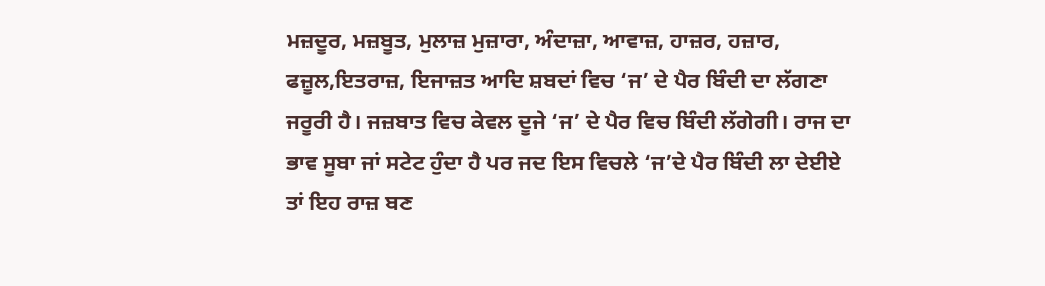ਮਜ਼ਦੂਰ, ਮਜ਼ਬੂਤ, ਮੁਲਾਜ਼ ਮੁਜ਼ਾਰਾ, ਅੰਦਾਜ਼ਾ, ਆਵਾਜ਼, ਹਾਜ਼ਰ, ਹਜ਼ਾਰ, ਫਜ਼ੂਲ,ਇਤਰਾਜ਼, ਇਜਾਜ਼ਤ ਆਦਿ ਸ਼ਬਦਾਂ ਵਿਚ ‘ਜ’ ਦੇ ਪੈਰ ਬਿੰਦੀ ਦਾ ਲੱਗਣਾ ਜਰੂਰੀ ਹੈ। ਜਜ਼ਬਾਤ ਵਿਚ ਕੇਵਲ ਦੂਜੇ ‘ਜ’ ਦੇ ਪੈਰ ਵਿਚ ਬਿੰਦੀ ਲੱਗੇਗੀ। ਰਾਜ ਦਾ ਭਾਵ ਸੂਬਾ ਜਾਂ ਸਟੇਟ ਹੁੰਦਾ ਹੈ ਪਰ ਜਦ ਇਸ ਵਿਚਲੇ ‘ਜ’ਦੇ ਪੈਰ ਬਿੰਦੀ ਲਾ ਦੇਈਏ ਤਾਂ ਇਹ ਰਾਜ਼ ਬਣ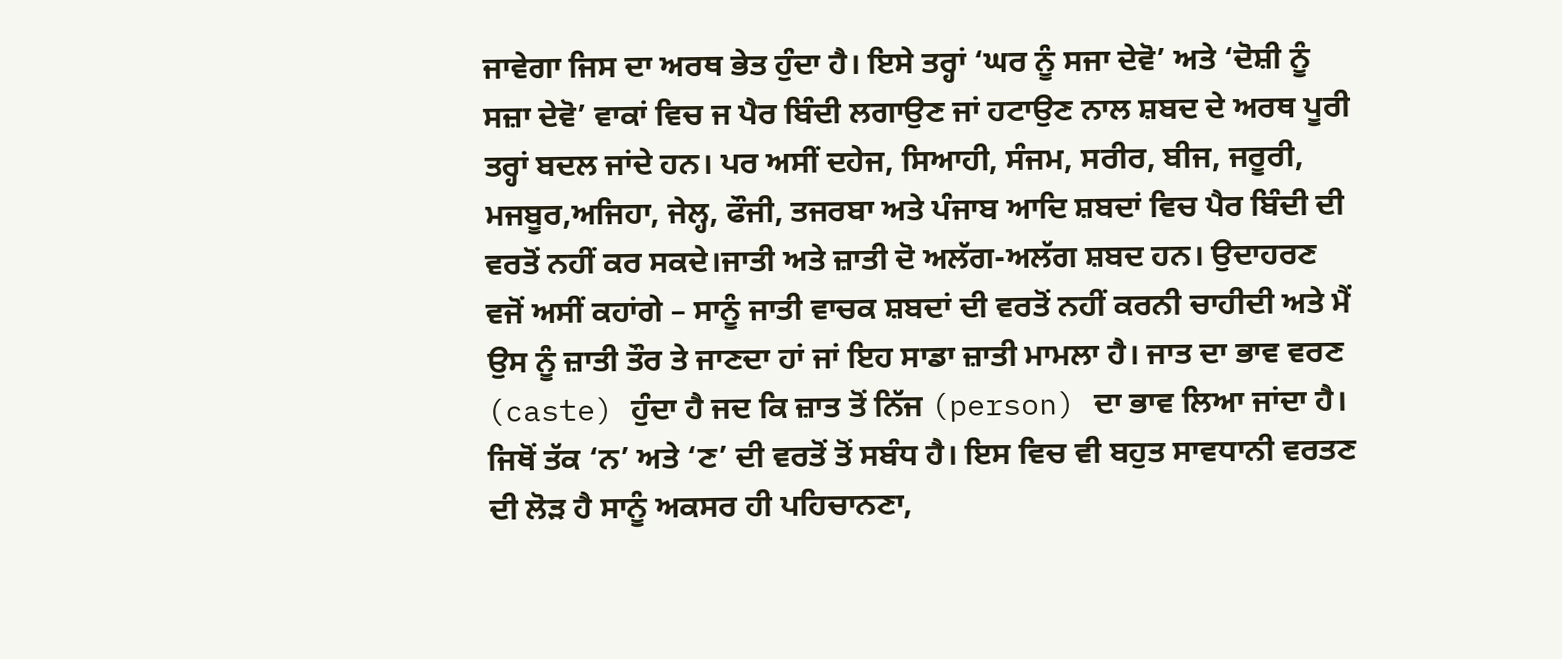ਜਾਵੇਗਾ ਜਿਸ ਦਾ ਅਰਥ ਭੇਤ ਹੁੰਦਾ ਹੈ। ਇਸੇ ਤਰ੍ਹਾਂ ‘ਘਰ ਨੂੰ ਸਜਾ ਦੇਵੋ’ ਅਤੇ ‘ਦੋਸ਼ੀ ਨੂੰ ਸਜ਼ਾ ਦੇਵੋ’ ਵਾਕਾਂ ਵਿਚ ਜ ਪੈਰ ਬਿੰਦੀ ਲਗਾਉਣ ਜਾਂ ਹਟਾਉਣ ਨਾਲ ਸ਼ਬਦ ਦੇ ਅਰਥ ਪੂਰੀ ਤਰ੍ਹਾਂ ਬਦਲ ਜਾਂਦੇ ਹਨ। ਪਰ ਅਸੀਂ ਦਹੇਜ, ਸਿਆਹੀ, ਸੰਜਮ, ਸਰੀਰ, ਬੀਜ, ਜਰੂਰੀ, ਮਜਬੂਰ,ਅਜਿਹਾ, ਜੇਲ੍ਹ, ਫੌਜੀ, ਤਜਰਬਾ ਅਤੇ ਪੰਜਾਬ ਆਦਿ ਸ਼ਬਦਾਂ ਵਿਚ ਪੈਰ ਬਿੰਦੀ ਦੀ ਵਰਤੋਂ ਨਹੀਂ ਕਰ ਸਕਦੇ।ਜਾਤੀ ਅਤੇ ਜ਼ਾਤੀ ਦੋ ਅਲੱਗ-ਅਲੱਗ ਸ਼ਬਦ ਹਨ। ਉਦਾਹਰਣ ਵਜੋਂ ਅਸੀਂ ਕਹਾਂਗੇ – ਸਾਨੂੰ ਜਾਤੀ ਵਾਚਕ ਸ਼ਬਦਾਂ ਦੀ ਵਰਤੋਂ ਨਹੀਂ ਕਰਨੀ ਚਾਹੀਦੀ ਅਤੇ ਮੈਂ ਉਸ ਨੂੰ ਜ਼ਾਤੀ ਤੌਰ ਤੇ ਜਾਣਦਾ ਹਾਂ ਜਾਂ ਇਹ ਸਾਡਾ ਜ਼ਾਤੀ ਮਾਮਲਾ ਹੈ। ਜਾਤ ਦਾ ਭਾਵ ਵਰਣ (caste) ਹੁੰਦਾ ਹੈ ਜਦ ਕਿ ਜ਼ਾਤ ਤੋਂ ਨਿੱਜ (person) ਦਾ ਭਾਵ ਲਿਆ ਜਾਂਦਾ ਹੈ।
ਜਿਥੋਂ ਤੱਕ ‘ਨ’ ਅਤੇ ‘ਣ’ ਦੀ ਵਰਤੋਂ ਤੋਂ ਸਬੰਧ ਹੈ। ਇਸ ਵਿਚ ਵੀ ਬਹੁਤ ਸਾਵਧਾਨੀ ਵਰਤਣ ਦੀ ਲੋਡ਼ ਹੈ ਸਾਨੂੰ ਅਕਸਰ ਹੀ ਪਹਿਚਾਨਣਾ,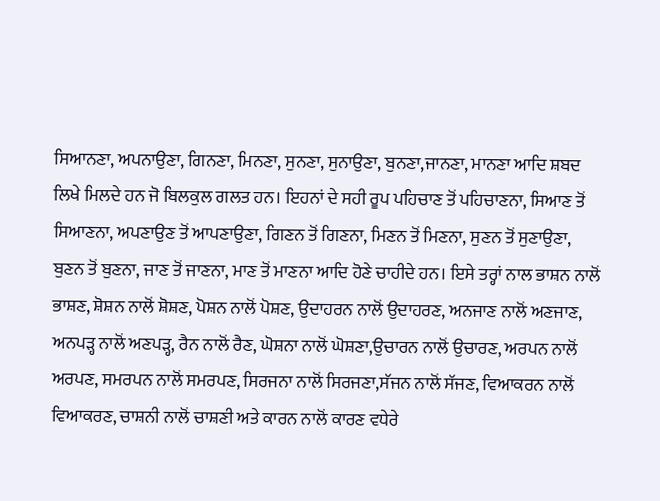ਸਿਆਨਣਾ, ਅਪਨਾਉਣਾ, ਗਿਨਣਾ, ਮਿਨਣਾ, ਸੁਨਣਾ, ਸੁਨਾਉਣਾ, ਬੁਨਣਾ,ਜਾਨਣਾ, ਮਾਨਣਾ ਆਦਿ ਸ਼ਬਦ ਲਿਖੇ ਮਿਲਦੇ ਹਨ ਜੋ ਬਿਲਕੁਲ ਗਲਤ ਹਨ। ਇਹਨਾਂ ਦੇ ਸਹੀ ਰੂਪ ਪਹਿਚਾਣ ਤੋਂ ਪਹਿਚਾਣਨਾ, ਸਿਆਣ ਤੋਂ ਸਿਆਣਨਾ, ਅਪਣਾਉਣ ਤੋਂ ਆਪਣਾਉਣਾ, ਗਿਣਨ ਤੋਂ ਗਿਣਨਾ, ਮਿਣਨ ਤੋਂ ਮਿਣਨਾ, ਸੁਣਨ ਤੋਂ ਸੁਣਾਉਣਾ, ਬੁਣਨ ਤੋਂ ਬੁਣਨਾ, ਜਾਣ ਤੋਂ ਜਾਣਨਾ, ਮਾਣ ਤੋਂ ਮਾਣਨਾ ਆਦਿ ਹੋਣੇ ਚਾਹੀਦੇ ਹਨ। ਇਸੇ ਤਰ੍ਹਾਂ ਨਾਲ ਭਾਸ਼ਨ ਨਾਲੋਂ ਭਾਸ਼ਣ, ਸ਼ੋਸ਼ਨ ਨਾਲੋਂ ਸ਼ੋਸ਼ਣ, ਪੋਸ਼ਨ ਨਾਲੋਂ ਪੋਸ਼ਣ, ਉਦਾਹਰਨ ਨਾਲੋਂ ਉਦਾਹਰਣ, ਅਨਜਾਣ ਨਾਲੋਂ ਅਣਜਾਣ, ਅਨਪਡ਼੍ਹ ਨਾਲੋਂ ਅਣਪਡ਼੍ਹ, ਰੈਨ ਨਾਲੋਂ ਰੈਣ, ਘੋਸ਼ਨਾ ਨਾਲੋਂ ਘੋਸ਼ਣਾ,ਉਚਾਰਨ ਨਾਲੋਂ ਉਚਾਰਣ, ਅਰਪਨ ਨਾਲੋਂ ਅਰਪਣ, ਸਮਰਪਨ ਨਾਲੋਂ ਸਮਰਪਣ, ਸਿਰਜਨਾ ਨਾਲੋਂ ਸਿਰਜਣਾ,ਸੱਜਨ ਨਾਲੋਂ ਸੱਜਣ, ਵਿਆਕਰਨ ਨਾਲੋਂ ਵਿਆਕਰਣ, ਚਾਸ਼ਨੀ ਨਾਲੋਂ ਚਾਸ਼ਣੀ ਅਤੇ ਕਾਰਨ ਨਾਲੋਂ ਕਾਰਣ ਵਧੇਰੇ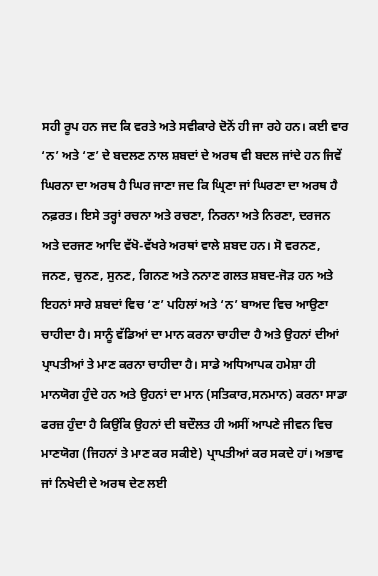ਸਹੀ ਰੂਪ ਹਨ ਜਦ ਕਿ ਵਰਤੇ ਅਤੇ ਸਵੀਕਾਰੇ ਦੋਨੋਂ ਹੀ ਜਾ ਰਹੇ ਹਨ। ਕਈ ਵਾਰ ‘ਨ’ ਅਤੇ ‘ਣ’ ਦੇ ਬਦਲਣ ਨਾਲ ਸ਼ਬਦਾਂ ਦੇ ਅਰਥ ਵੀ ਬਦਲ ਜਾਂਦੇ ਹਨ ਜਿਵੇਂ ਘਿਰਨਾ ਦਾ ਅਰਥ ਹੈ ਘਿਰ ਜਾਣਾ ਜਦ ਕਿ ਘ੍ਰਿਣਾ ਜਾਂ ਘਿਰਣਾ ਦਾ ਅਰਥ ਹੈ ਨਫ਼ਰਤ। ਇਸੇ ਤਰ੍ਹਾਂ ਰਚਨਾ ਅਤੇ ਰਚਣਾ, ਨਿਰਨਾ ਅਤੇ ਨਿਰਣਾ, ਦਰਜਨ ਅਤੇ ਦਰਜਣ ਆਦਿ ਵੱਖੋ-ਵੱਖਰੇ ਅਰਥਾਂ ਵਾਲੇ ਸ਼ਬਦ ਹਨ। ਸੋ ਵਰਨਣ, ਜਨਣ, ਚੁਨਣ, ਸੁਨਣ, ਗਿਨਣ ਅਤੇ ਨਨਾਣ ਗਲਤ ਸ਼ਬਦ-ਜੋਡ਼ ਹਨ ਅਤੇ ਇਹਨਾਂ ਸਾਰੇ ਸ਼ਬਦਾਂ ਵਿਚ ‘ਣ’ ਪਹਿਲਾਂ ਅਤੇ ‘ਨ’ ਬਾਅਦ ਵਿਚ ਆਉਣਾ ਚਾਹੀਦਾ ਹੈ। ਸਾਨੂੰ ਵੱਡਿਆਂ ਦਾ ਮਾਨ ਕਰਨਾ ਚਾਹੀਦਾ ਹੈ ਅਤੇ ਉਹਨਾਂ ਦੀਆਂ ਪ੍ਰਾਪਤੀਆਂ ਤੇ ਮਾਣ ਕਰਨਾ ਚਾਹੀਦਾ ਹੈ। ਸਾਡੇ ਅਧਿਆਪਕ ਹਮੇਸ਼ਾ ਹੀ ਮਾਨਯੋਗ ਹੁੰਦੇ ਹਨ ਅਤੇ ਉਹਨਾਂ ਦਾ ਮਾਨ (ਸਤਿਕਾਰ,ਸਨਮਾਨ) ਕਰਨਾ ਸਾਡਾ ਫਰਜ਼ ਹੁੰਦਾ ਹੈ ਕਿਉਂਕਿ ਉਹਨਾਂ ਦੀ ਬਦੌਲਤ ਹੀ ਅਸੀਂ ਆਪਣੇ ਜੀਵਨ ਵਿਚ ਮਾਣਯੋਗ (ਜਿਹਨਾਂ ਤੇ ਮਾਣ ਕਰ ਸਕੀਏ) ਪ੍ਰਾਪਤੀਆਂ ਕਰ ਸਕਦੇ ਹਾਂ। ਅਭਾਵ ਜਾਂ ਨਿਖੇਦੀ ਦੇ ਅਰਥ ਦੇਣ ਲਈ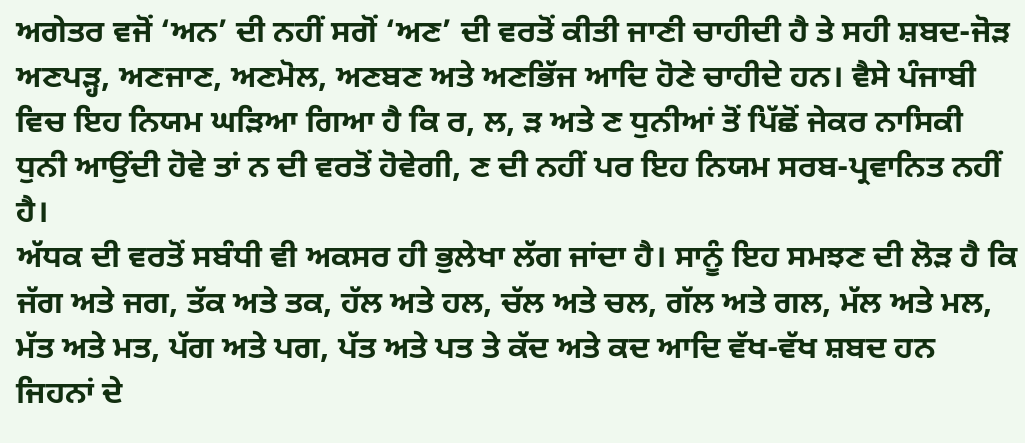ਅਗੇਤਰ ਵਜੋਂ ‘ਅਨ’ ਦੀ ਨਹੀਂ ਸਗੋਂ ‘ਅਣ’ ਦੀ ਵਰਤੋਂ ਕੀਤੀ ਜਾਣੀ ਚਾਹੀਦੀ ਹੈ ਤੇ ਸਹੀ ਸ਼ਬਦ-ਜੋਡ਼ ਅਣਪਡ਼੍ਹ, ਅਣਜਾਣ, ਅਣਮੋਲ, ਅਣਬਣ ਅਤੇ ਅਣਭਿੱਜ ਆਦਿ ਹੋਣੇ ਚਾਹੀਦੇ ਹਨ। ਵੈਸੇ ਪੰਜਾਬੀ ਵਿਚ ਇਹ ਨਿਯਮ ਘਡ਼ਿਆ ਗਿਆ ਹੈ ਕਿ ਰ, ਲ, ਡ਼ ਅਤੇ ਣ ਧੁਨੀਆਂ ਤੋਂ ਪਿੱਛੋਂ ਜੇਕਰ ਨਾਸਿਕੀ ਧੁਨੀ ਆਉਂਦੀ ਹੋਵੇ ਤਾਂ ਨ ਦੀ ਵਰਤੋਂ ਹੋਵੇਗੀ, ਣ ਦੀ ਨਹੀਂ ਪਰ ਇਹ ਨਿਯਮ ਸਰਬ-ਪ੍ਰਵਾਨਿਤ ਨਹੀਂ ਹੈ।
ਅੱਧਕ ਦੀ ਵਰਤੋਂ ਸਬੰਧੀ ਵੀ ਅਕਸਰ ਹੀ ਭੁਲੇਖਾ ਲੱਗ ਜਾਂਦਾ ਹੈ। ਸਾਨੂੰ ਇਹ ਸਮਝਣ ਦੀ ਲੋਡ਼ ਹੈ ਕਿ ਜੱਗ ਅਤੇ ਜਗ, ਤੱਕ ਅਤੇ ਤਕ, ਹੱਲ ਅਤੇ ਹਲ, ਚੱਲ ਅਤੇ ਚਲ, ਗੱਲ ਅਤੇ ਗਲ, ਮੱਲ ਅਤੇ ਮਲ, ਮੱਤ ਅਤੇ ਮਤ, ਪੱਗ ਅਤੇ ਪਗ, ਪੱਤ ਅਤੇ ਪਤ ਤੇ ਕੱਦ ਅਤੇ ਕਦ ਆਦਿ ਵੱਖ-ਵੱਖ ਸ਼ਬਦ ਹਨ ਜਿਹਨਾਂ ਦੇ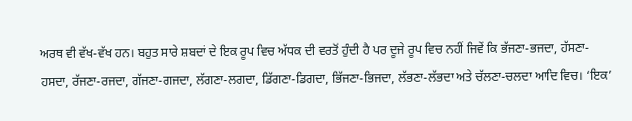ਅਰਥ ਵੀ ਵੱਖ-ਵੱਖ ਹਨ। ਬਹੁਤ ਸਾਰੇ ਸ਼ਬਦਾਂ ਦੇ ਇਕ ਰੂਪ ਵਿਚ ਅੱਧਕ ਦੀ ਵਰਤੋਂ ਹੁੰਦੀ ਹੈ ਪਰ ਦੂਜੇ ਰੂਪ ਵਿਚ ਨਹੀਂ ਜਿਵੇਂ ਕਿ ਭੱਜਣਾ-ਭਜਦਾ, ਹੱਸਣਾ-ਹਸਦਾ, ਰੱਜਣਾ-ਰਜਦਾ, ਗੱਜਣਾ-ਗਜਦਾ, ਲੱਗਣਾ-ਲਗਦਾ, ਡਿੱਗਣਾ-ਡਿਗਦਾ, ਭਿੱਜਣਾ-ਭਿਜਦਾ, ਲੱਭਣਾ-ਲੱਭਦਾ ਅਤੇ ਚੱਲਣਾ-ਚਲਦਾ ਆਦਿ ਵਿਚ। ‘ਇਕ’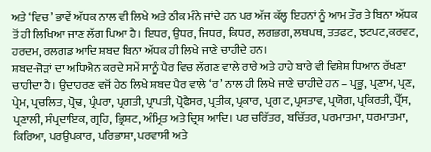ਅਤੇ ‘ਵਿਚ’ ਭਾਵੇਂ ਅੱਧਕ ਨਾਲ ਵੀ ਲਿਖੇ ਅਤੇ ਠੀਕ ਮੰਨੇ ਜਾਂਦੇ ਹਨ ਪਰ ਅੱਜ ਕੱਲ੍ਹ ਇਹਨਾਂ ਨੂੰ ਆਮ ਤੌਰ ਤੇ ਬਿਨਾ ਅੱਧਕ ਤੋਂ ਹੀ ਲਿਖਿਆ ਜਾਣ ਲੱਗ ਪਿਆ ਹੈ। ਇਧਰ, ਉਧਰ, ਜਿਧਰ, ਕਿਧਰ, ਲਗਭਗ, ਲਥਪਥ, ਤਤਫਟ, ਝਟਪਟ,ਕਰਵਟ, ਹਰਦਮ, ਰਲਗਡ ਆਦਿ ਸ਼ਬਦ ਬਿਨਾ ਅੱਧਕ ਹੀ ਲਿਖੇ ਜਾਣੇ ਚਾਹੀਦੇ ਹਨ।
ਸ਼ਬਦ-ਜੋਡ਼ਾਂ ਦਾ ਅਧਿਐਨ ਕਰਦੇ ਸਮੇਂ ਸਾਨੂੰ ਪੈਰ ਵਿਚ ਲੱਗਣ ਵਾਲੇ ਰਾਰੇ ਅਤੇ ਹਾਹੇ ਬਾਰੇ ਵੀ ਵਿਸ਼ੇਸ਼ ਧਿਆਨ ਰੱਖਣਾ ਚਾਹੀਦਾ ਹੈ। ਉਦਾਹਰਣ ਵਜੋਂ ਹੇਠ ਲਿਖੇ ਸ਼ਬਦ ਪੈਰ ਵਾਲੇ ‘ਰ’ ਨਾਲ ਹੀ ਲਿਖੇ ਜਾਣੇ ਚਾਹੀਦੇ ਹਨ – ਪ੍ਰਭੂ, ਪ੍ਰਣਾਮ, ਪ੍ਰਣ, ਪ੍ਰੇਮ, ਪ੍ਰਚਲਿਤ, ਪ੍ਰੋਢ, ਪ੍ਰੰਪਰਾ, ਪ੍ਰਗਤੀ, ਪ੍ਰਾਪਤੀ, ਪ੍ਰੋਫੈਸਰ, ਪ੍ਰਤੀਕ, ਪ੍ਰਕਾਰ, ਪ੍ਰਗ ਟ,ਪ੍ਰਸਤਾਵ, ਪ੍ਰਯੋਗ, ਪ੍ਰਕਿਰਤੀ, ਪ੍ਰੈੱਸ, ਪ੍ਰਣਾਲੀ, ਸੰਪ੍ਰਦਾਇਕ, ਗ੍ਰਹਿ, ਭ੍ਰਿਸ਼ਟ, ਅੰਮ੍ਰਿਤ ਅਤੇ ਦ੍ਰਿਸ਼ ਆਦਿ। ਪਰ ਚਰਿੱਤਰ, ਬਚਿੱਤਰ, ਪਰਮਾਤਮਾ, ਧਰਮਾਤਮਾ, ਕਿਰਿਆ, ਪਰਉਪਕਾਰ, ਪਰਿਭਾਸ਼ਾ, ਪਰਵਾਸੀ ਅਤੇ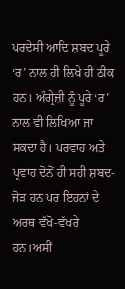ਪਰਦੇਸੀ ਆਦਿ ਸ਼ਬਦ ਪੂਰੇ ‘ਰ’ ਨਾਲ ਹੀ ਲਿਖੇ ਹੀ ਠੀਕ ਹਨ। ਅੰਗ੍ਰੇਜ਼ੀ ਨੂੰ ਪੂਰੇ ‘ਰ’ ਨਾਲ ਵੀ ਲਿਖਿਆ ਜਾ ਸਕਦਾ ਹੈ। ਪਰਵਾਹ ਅਤੇ ਪ੍ਰਵਾਹ ਦੋਨੋਂ ਹੀ ਸਹੀ ਸ਼ਬਦ-ਜੋਡ਼ ਹਨ ਪਰ ਇਹਨਾਂ ਦੇ ਅਰਥ ਵੱਖੋ-ਵੱਖਰੇ ਹਨ।ਅਸੀਂ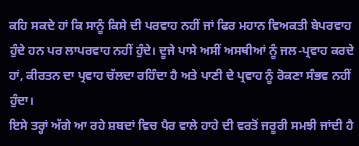ਕਹਿ ਸਕਦੇ ਹਾਂ ਕਿ ਸਾਨੂੰ ਕਿਸੇ ਦੀ ਪਰਵਾਹ ਨਹੀਂ ਜਾਂ ਫਿਰ ਮਹਾਨ ਵਿਅਕਤੀ ਬੇਪਰਵਾਹ ਹੁੰਦੇ ਹਨ ਪਰ ਲਾਪਰਵਾਹ ਨਹੀਂ ਹੁੰਦੇ। ਦੂਜੇ ਪਾਸੇ ਅਸੀਂ ਅਸਥੀਆਂ ਨੂੰ ਜਲ-ਪ੍ਰਵਾਹ ਕਰਦੇ ਹਾਂ, ਕੀਰਤਨ ਦਾ ਪ੍ਰਵਾਹ ਚੱਲਦਾ ਰਹਿੰਦਾ ਹੈ ਅਤੇ ਪਾਣੀ ਦੇ ਪ੍ਰਵਾਹ ਨੂੰ ਰੋਕਣਾ ਸੰਭਵ ਨਹੀਂ ਹੁੰਦਾ।
ਇਸੇ ਤਰ੍ਹਾਂ ਅੱਗੇ ਆ ਰਹੇ ਸ਼ਬਦਾਂ ਵਿਚ ਪੈਰ ਵਾਲੇ ਹਾਹੇ ਦੀ ਵਰਤੋਂ ਜਰੂਰੀ ਸਮਝੀ ਜਾਂਦੀ ਹੈ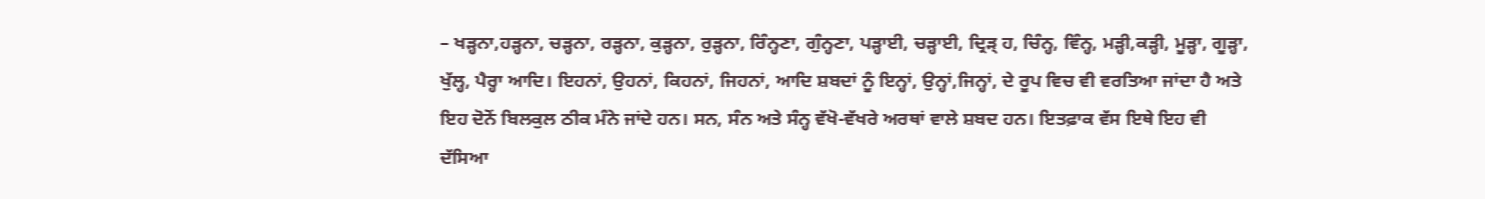– ਖਡ਼੍ਹਨਾ,ਹਡ਼੍ਹਨਾ, ਚਡ਼੍ਹਨਾ, ਰਡ਼੍ਹਨਾ, ਕੁਡ਼੍ਹਨਾ, ਰੁਡ਼੍ਹਨਾ, ਰਿੰਨ੍ਹਣਾ, ਗੁੰਨ੍ਹਣਾ, ਪਡ਼੍ਹਾਈ, ਚਡ਼੍ਹਾਈ, ਦ੍ਰਿਡ਼੍ ਹ, ਚਿੰਨ੍ਹ, ਵਿੰਨ੍ਹ, ਮਡ਼੍ਹੀ,ਕਡ਼੍ਹੀ, ਮੂਡ਼੍ਹਾ, ਗੂਡ਼੍ਹਾ, ਖੁੱਲ੍ਹ, ਪੈਰ੍ਹਾ ਆਦਿ। ਇਹਨਾਂ, ਉਹਨਾਂ, ਕਿਹਨਾਂ, ਜਿਹਨਾਂ, ਆਦਿ ਸ਼ਬਦਾਂ ਨੂੰ ਇਨ੍ਹਾਂ, ਉਨ੍ਹਾਂ,ਜਿਨ੍ਹਾਂ, ਦੇ ਰੂਪ ਵਿਚ ਵੀ ਵਰਤਿਆ ਜਾਂਦਾ ਹੈ ਅਤੇ ਇਹ ਦੋਨੋਂ ਬਿਲਕੁਲ ਠੀਕ ਮੰਨੇ ਜਾਂਦੇ ਹਨ। ਸਨ, ਸੰਨ ਅਤੇ ਸੰਨ੍ਹ ਵੱਖੋ-ਵੱਖਰੇ ਅਰਥਾਂ ਵਾਲੇ ਸ਼ਬਦ ਹਨ। ਇਤਫ਼ਾਕ ਵੱਸ ਇਥੇ ਇਹ ਵੀ ਦੱਸਿਆ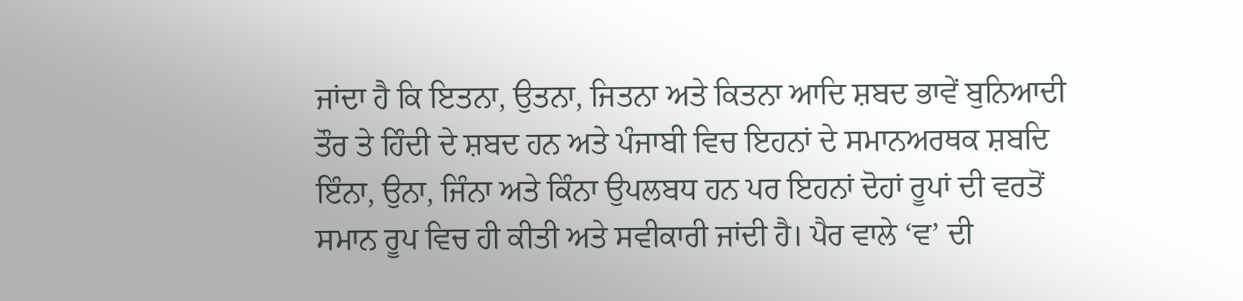ਜਾਂਦਾ ਹੈ ਕਿ ਇਤਨਾ, ਉਤਨਾ, ਜਿਤਨਾ ਅਤੇ ਕਿਤਨਾ ਆਦਿ ਸ਼ਬਦ ਭਾਵੇਂ ਬੁਨਿਆਦੀ ਤੌਰ ਤੇ ਹਿੰਦੀ ਦੇ ਸ਼ਬਦ ਹਨ ਅਤੇ ਪੰਜਾਬੀ ਵਿਚ ਇਹਨਾਂ ਦੇ ਸਮਾਨਅਰਥਕ ਸ਼ਬਦਿ ਇੰਨਾ, ਉਨਾ, ਜਿੰਨਾ ਅਤੇ ਕਿੰਨਾ ਉਪਲਬਧ ਹਨ ਪਰ ਇਹਨਾਂ ਦੋਹਾਂ ਰੂਪਾਂ ਦੀ ਵਰਤੋਂ ਸਮਾਨ ਰੂਪ ਵਿਚ ਹੀ ਕੀਤੀ ਅਤੇ ਸਵੀਕਾਰੀ ਜਾਂਦੀ ਹੈ। ਪੈਰ ਵਾਲੇ ‘ਵ’ ਦੀ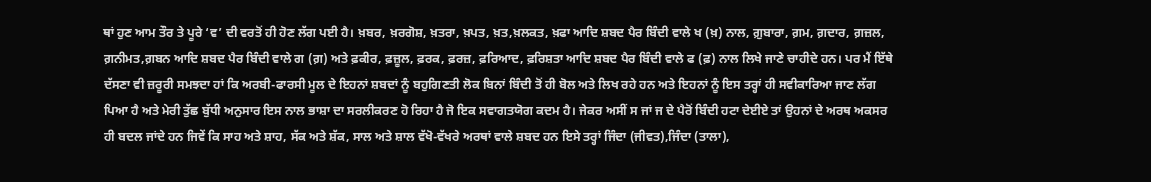ਥਾਂ ਹੁਣ ਆਮ ਤੌਰ ਤੇ ਪੂਰੇ ‘ਵ’ ਦੀ ਵਰਤੋਂ ਹੀ ਹੋਣ ਲੱਗ ਪਈ ਹੈ। ਖ਼ਬਰ, ਖ਼ਰਗੋਸ਼, ਖ਼ਤਰਾ, ਖ਼ਪਤ, ਖ਼ਤ,ਖ਼ਲਕਤ, ਖ਼ਫਾ ਆਦਿ ਸ਼ਬਦ ਪੈਰ ਬਿੰਦੀ ਵਾਲੇ ਖ (ਖ਼) ਨਾਲ, ਗ਼ੁਬਾਰਾ, ਗ਼ਮ, ਗ਼ਦਾਰ, ਗ਼ਜ਼ਲ, ਗ਼ਨੀਮਤ,ਗ਼ਬਨ ਆਦਿ ਸ਼ਬਦ ਪੈਰ ਬਿੰਦੀ ਵਾਲੇ ਗ (ਗ਼) ਅਤੇ ਫ਼ਕੀਰ, ਫ਼ਜ਼ੂਲ, ਫ਼ਰਕ, ਫ਼ਰਜ਼, ਫ਼ਰਿਆਦ, ਫ਼ਰਿਸ਼ਤਾ ਆਦਿ ਸ਼ਬਦ ਪੈਰ ਬਿੰਦੀ ਵਾਲੇ ਫ (ਫ਼) ਨਾਲ ਲਿਖੇ ਜਾਣੇ ਚਾਹੀਦੇ ਹਨ। ਪਰ ਮੈਂ ਇੱਥੇ ਦੱਸਣਾ ਵੀ ਜ਼ਰੂਰੀ ਸਮਝਦਾ ਹਾਂ ਕਿ ਅਰਬੀ-ਫਾਰਸੀ ਮੂਲ ਦੇ ਇਹਨਾਂ ਸ਼ਬਦਾਂ ਨੂੰ ਬਹੁਗਿਣਤੀ ਲੋਕ ਬਿਨਾਂ ਬਿੰਦੀ ਤੋਂ ਹੀ ਬੋਲ ਅਤੇ ਲਿਖ ਰਹੇ ਹਨ ਅਤੇ ਇਹਨਾਂ ਨੂੰ ਇਸ ਤਰ੍ਹਾਂ ਹੀ ਸਵੀਕਾਰਿਆ ਜਾਣ ਲੱਗ ਪਿਆ ਹੈ ਅਤੇ ਮੇਰੀ ਤੁੱਛ ਬੁੱਧੀ ਅਨੁਸਾਰ ਇਸ ਨਾਲ ਭਾਸ਼ਾ ਦਾ ਸਰਲੀਕਰਣ ਹੋ ਰਿਹਾ ਹੈ ਜੋ ਇਕ ਸਵਾਗਤਯੋਗ ਕਦਮ ਹੈ। ਜੇਕਰ ਅਸੀਂ ਸ ਜਾਂ ਜ ਦੇ ਪੈਰੋਂ ਬਿੰਦੀ ਹਟਾ ਦੇਈਏ ਤਾਂ ਉਹਨਾਂ ਦੇ ਅਰਥ ਅਕਸਰ ਹੀ ਬਦਲ ਜਾਂਦੇ ਹਨ ਜਿਵੇਂ ਕਿ ਸਾਹ ਅਤੇ ਸ਼ਾਹ, ਸੱਕ ਅਤੇ ਸ਼ੱਕ, ਸਾਲ ਅਤੇ ਸ਼ਾਲ ਵੱਖੋ-ਵੱਖਰੇ ਅਰਥਾਂ ਵਾਲੇ ਸ਼ਬਦ ਹਨ ਇਸੇ ਤਰ੍ਹਾਂ ਜਿੰਦਾ (ਜੀਵਤ),ਜਿੰਦਾ (ਤਾਲਾ),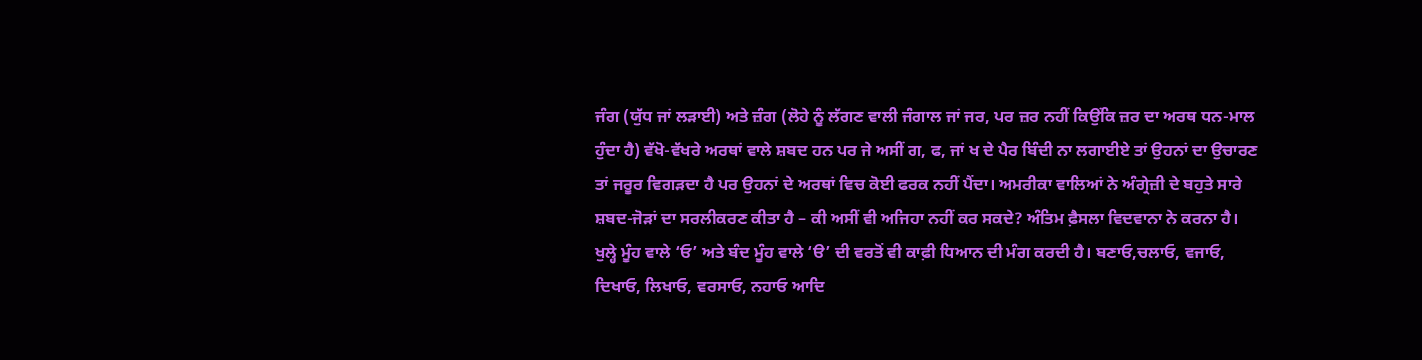ਜੰਗ (ਯੁੱਧ ਜਾਂ ਲਡ਼ਾਈ) ਅਤੇ ਜ਼ੰਗ (ਲੋਹੇ ਨੂੰ ਲੱਗਣ ਵਾਲੀ ਜੰਗਾਲ ਜਾਂ ਜਰ, ਪਰ ਜ਼ਰ ਨਹੀਂ ਕਿਉਂਕਿ ਜ਼ਰ ਦਾ ਅਰਥ ਧਨ-ਮਾਲ ਹੁੰਦਾ ਹੈ) ਵੱਖੋ-ਵੱਖਰੇ ਅਰਥਾਂ ਵਾਲੇ ਸ਼ਬਦ ਹਨ ਪਰ ਜੇ ਅਸੀਂ ਗ, ਫ, ਜਾਂ ਖ ਦੇ ਪੈਰ ਬਿੰਦੀ ਨਾ ਲਗਾਈਏ ਤਾਂ ਉਹਨਾਂ ਦਾ ਉਚਾਰਣ ਤਾਂ ਜਰੂਰ ਵਿਗਡ਼ਦਾ ਹੈ ਪਰ ਉਹਨਾਂ ਦੇ ਅਰਥਾਂ ਵਿਚ ਕੋਈ ਫਰਕ ਨਹੀਂ ਪੈਂਦਾ। ਅਮਰੀਕਾ ਵਾਲਿਆਂ ਨੇ ਅੰਗ੍ਰੇਜ਼ੀ ਦੇ ਬਹੁਤੇ ਸਾਰੇ ਸ਼ਬਦ-ਜੋਡ਼ਾਂ ਦਾ ਸਰਲੀਕਰਣ ਕੀਤਾ ਹੈ – ਕੀ ਅਸੀਂ ਵੀ ਅਜਿਹਾ ਨਹੀਂ ਕਰ ਸਕਦੇ? ਅੰਤਿਮ ਫ਼ੈਸਲਾ ਵਿਦਵਾਨਾ ਨੇ ਕਰਨਾ ਹੈ।
ਖੁਲ੍ਹੇ ਮੂੰਹ ਵਾਲੇ ‘ਓ’ ਅਤੇ ਬੰਦ ਮੂੰਹ ਵਾਲੇ ‘ੳ’ ਦੀ ਵਰਤੋਂ ਵੀ ਕਾਫ਼ੀ ਧਿਆਨ ਦੀ ਮੰਗ ਕਰਦੀ ਹੈ। ਬਣਾਓ,ਚਲਾਓ, ਵਜਾਓ, ਦਿਖਾਓ, ਲਿਖਾਓ, ਵਰਸਾਓ, ਨਹਾਓ ਆਦਿ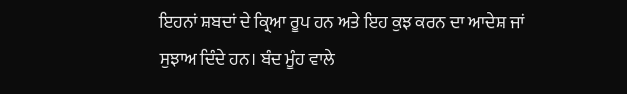ਇਹਨਾਂ ਸ਼ਬਦਾਂ ਦੇ ਕ੍ਰਿਆ ਰੂਪ ਹਨ ਅਤੇ ਇਹ ਕੁਝ ਕਰਨ ਦਾ ਆਦੇਸ਼ ਜਾਂ ਸੁਝਾਅ ਦਿੰਦੇ ਹਨ। ਬੰਦ ਮੂੰਹ ਵਾਲੇ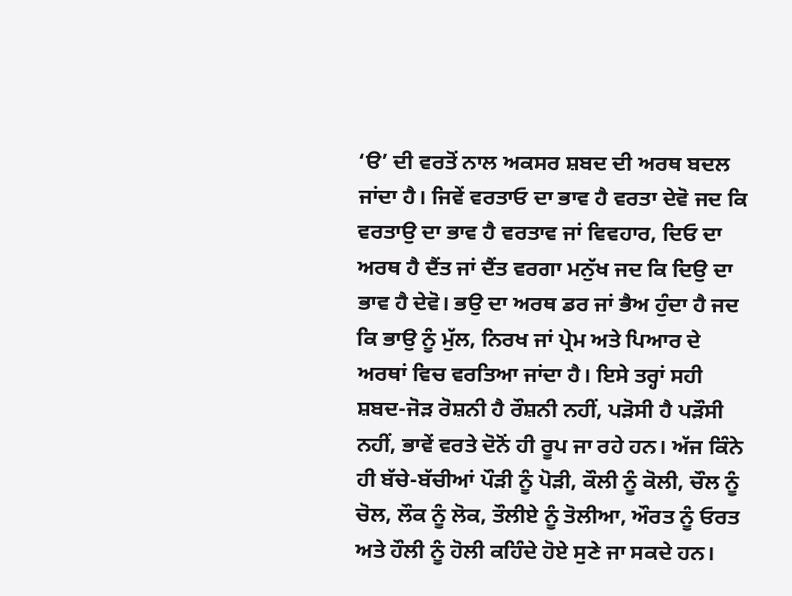‘ੳ’ ਦੀ ਵਰਤੋਂ ਨਾਲ ਅਕਸਰ ਸ਼ਬਦ ਦੀ ਅਰਥ ਬਦਲ ਜਾਂਦਾ ਹੈ। ਜਿਵੇਂ ਵਰਤਾਓ ਦਾ ਭਾਵ ਹੈ ਵਰਤਾ ਦੇਵੋ ਜਦ ਕਿ ਵਰਤਾਉ ਦਾ ਭਾਵ ਹੈ ਵਰਤਾਵ ਜਾਂ ਵਿਵਹਾਰ, ਦਿਓ ਦਾ ਅਰਥ ਹੈ ਦੈਂਤ ਜਾਂ ਦੈਂਤ ਵਰਗਾ ਮਨੁੱਖ ਜਦ ਕਿ ਦਿਉ ਦਾ ਭਾਵ ਹੈ ਦੇਵੋ। ਭਉ ਦਾ ਅਰਥ ਡਰ ਜਾਂ ਭੈਅ ਹੁੰਦਾ ਹੈ ਜਦ ਕਿ ਭਾਉ ਨੂੰ ਮੁੱਲ, ਨਿਰਖ ਜਾਂ ਪ੍ਰੇਮ ਅਤੇ ਪਿਆਰ ਦੇ ਅਰਥਾਂ ਵਿਚ ਵਰਤਿਆ ਜਾਂਦਾ ਹੈ। ਇਸੇ ਤਰ੍ਹਾਂ ਸਹੀ ਸ਼ਬਦ-ਜੋਡ਼ ਰੋਸ਼ਨੀ ਹੈ ਰੌਸ਼ਨੀ ਨਹੀਂ, ਪਡ਼ੋਸੀ ਹੈ ਪਡ਼ੌਸੀ ਨਹੀਂ, ਭਾਵੇਂ ਵਰਤੇ ਦੋਨੋਂ ਹੀ ਰੂਪ ਜਾ ਰਹੇ ਹਨ। ਅੱਜ ਕਿੰਨੇ ਹੀ ਬੱਚੇ-ਬੱਚੀਆਂ ਪੌਡ਼ੀ ਨੂੰ ਪੋਡ਼ੀ, ਕੌਲੀ ਨੂੰ ਕੋਲੀ, ਚੌਲ ਨੂੰ ਚੋਲ, ਲੌਕ ਨੂੰ ਲੋਕ, ਤੌਲੀਏ ਨੂੰ ਤੋਲੀਆ, ਔਰਤ ਨੂੰ ਓਰਤ ਅਤੇ ਹੌਲੀ ਨੂੰ ਹੋਲੀ ਕਹਿੰਦੇ ਹੋਏ ਸੁਣੇ ਜਾ ਸਕਦੇ ਹਨ।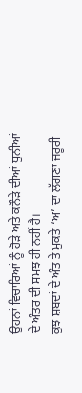ਉਹਨਾਂ ਵਿਚਾਰਿਆਂ ਨੂੰ ਹੋਡ਼ੇ ਅਤੇ ਕਨੌਡ਼ੇ ਦੀਆਂ ਧੁਨੀਆਂ ਦੇ ਅੰਤਰ ਦੀ ਸਮਝ ਹੀ ਨਹੀਂ ਹੈ।
ਕੁਝ ਸ਼ਬਦਾਂ ਦੇ ਅੰਤ ਤੇ ਮੁਕਤੇ ‘ਅ’ ਦਾ ਲੱਗਣਾ ਜਰੂਰੀ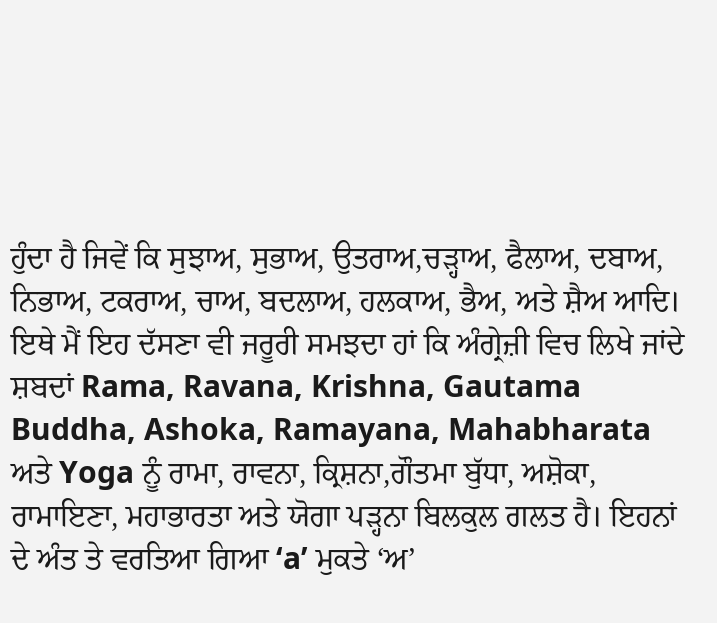ਹੁੰਦਾ ਹੈ ਜਿਵੇਂ ਕਿ ਸੁਝਾਅ, ਸੁਭਾਅ, ਉਤਰਾਅ,ਚਡ਼੍ਹਾਅ, ਫੈਲਾਅ, ਦਬਾਅ, ਨਿਭਾਅ, ਟਕਰਾਅ, ਚਾਅ, ਬਦਲਾਅ, ਹਲਕਾਅ, ਭੈਅ, ਅਤੇ ਸ਼ੈਅ ਆਦਿ। ਇਥੇ ਮੈਂ ਇਹ ਦੱਸਣਾ ਵੀ ਜਰੂਰੀ ਸਮਝਦਾ ਹਾਂ ਕਿ ਅੰਗ੍ਰੇਜ਼ੀ ਵਿਚ ਲਿਖੇ ਜਾਂਦੇ ਸ਼ਬਦਾਂ Rama, Ravana, Krishna, Gautama Buddha, Ashoka, Ramayana, Mahabharata ਅਤੇ Yoga ਨੂੰ ਰਾਮਾ, ਰਾਵਨਾ, ਕ੍ਰਿਸ਼ਨਾ,ਗੌਤਮਾ ਬੁੱਧਾ, ਅਸ਼ੋਕਾ, ਰਾਮਾਇਣਾ, ਮਹਾਭਾਰਤਾ ਅਤੇ ਯੋਗਾ ਪਡ਼੍ਹਨਾ ਬਿਲਕੁਲ ਗਲਤ ਹੈ। ਇਹਨਾਂ ਦੇ ਅੰਤ ਤੇ ਵਰਤਿਆ ਗਿਆ ‘a’ ਮੁਕਤੇ ‘ਅ’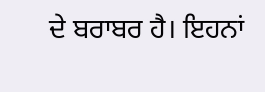ਦੇ ਬਰਾਬਰ ਹੈ। ਇਹਨਾਂ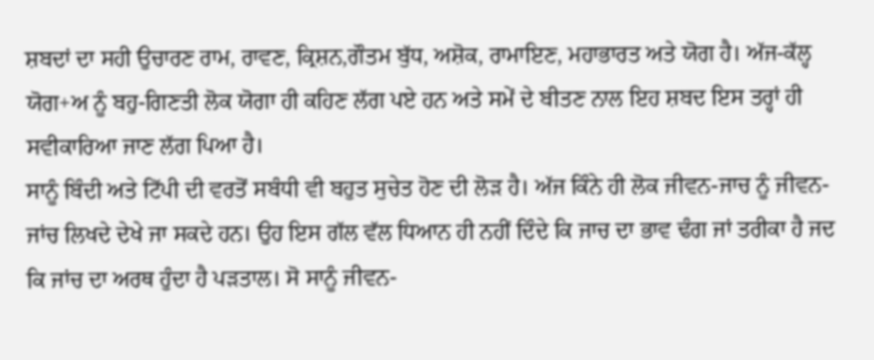ਸ਼ਬਦਾਂ ਦਾ ਸਹੀ ਉਚਾਰਣ ਰਾਮ, ਰਾਵਣ, ਕ੍ਰਿਸ਼ਨ,ਗੌਤਮ ਬੁੱਧ, ਅਸ਼ੋਕ, ਰਾਮਾਇਣ, ਮਹਾਭਾਰਤ ਅਤੇ ਯੋਗ ਹੈ। ਅੱਜ-ਕੱਲ੍ਹ ਯੋਗ+ਅ ਨੂੰ ਬਹੁ-ਗਿਣਤੀ ਲੋਕ ਯੋਗਾ ਹੀ ਕਹਿਣ ਲੱਗ ਪਏ ਹਨ ਅਤੇ ਸਮੇਂ ਦੇ ਬੀਤਣ ਨਾਲ ਇਹ ਸ਼ਬਦ ਇਸ ਤਰ੍ਹਾਂ ਹੀ ਸਵੀਕਾਰਿਆ ਜਾਣ ਲੱਗ ਪਿਆ ਹੈ।
ਸਾਨੂੰ ਬਿੰਦੀ ਅਤੇ ਟਿੱਪੀ ਦੀ ਵਰਤੋਂ ਸਬੰਧੀ ਵੀ ਬਹੁਤ ਸੁਚੇਤ ਹੋਣ ਦੀ ਲੋਡ਼ ਹੈ। ਅੱਜ ਕਿੰਨੇ ਹੀ ਲੋਕ ਜੀਵਨ-ਜਾਚ ਨੂੰ ਜੀਵਨ-ਜਾਂਚ ਲਿਖਦੇ ਦੇਖੇ ਜਾ ਸਕਦੇ ਹਨ। ਉਹ ਇਸ ਗੱਲ ਵੱਲ ਧਿਆਨ ਹੀ ਨਹੀਂ ਦਿੰਦੇ ਕਿ ਜਾਚ ਦਾ ਭਾਵ ਢੰਗ ਜਾਂ ਤਰੀਕਾ ਹੈ ਜਦ ਕਿ ਜਾਂਚ ਦਾ ਅਰਥ ਹੁੰਦਾ ਹੈ ਪਡ਼ਤਾਲ। ਸੋ ਸਾਨੂੰ ਜੀਵਨ-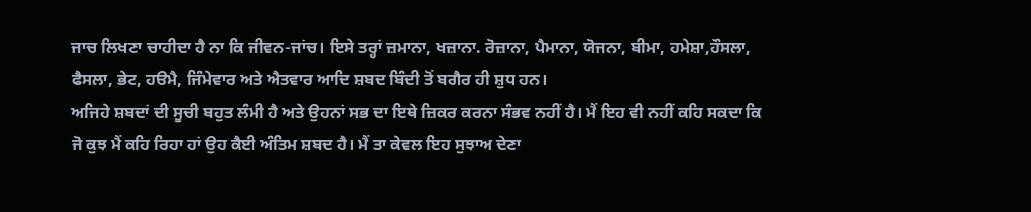ਜਾਚ ਲਿਖਣਾ ਚਾਹੀਦਾ ਹੈ ਨਾ ਕਿ ਜੀਵਨ-ਜਾਂਚ। ਇਸੇ ਤਰ੍ਹਾਂ ਜ਼ਮਾਨਾ, ਖਜ਼ਾਨਾ. ਰੋਜ਼ਾਨਾ, ਪੈਮਾਨਾ, ਯੋਜਨਾ, ਬੀਮਾ, ਹਮੇਸ਼ਾ,ਹੌਸਲਾ, ਫੈਸਲਾ, ਭੇਟ, ਹੳਮੈ, ਜਿੰਮੇਵਾਰ ਅਤੇ ਐਤਵਾਰ ਆਦਿ ਸ਼ਬਦ ਬਿੰਦੀ ਤੋਂ ਬਗੈਰ ਹੀ ਸ਼ੁਧ ਹਨ।
ਅਜਿਹੇ ਸ਼ਬਦਾਂ ਦੀ ਸੂਚੀ ਬਹੁਤ ਲੰਮੀ ਹੈ ਅਤੇ ਉਹਨਾਂ ਸਭ ਦਾ ਇਥੇ ਜ਼ਿਕਰ ਕਰਨਾ ਸੰਭਵ ਨਹੀਂ ਹੈ। ਮੈਂ ਇਹ ਵੀ ਨਹੀਂ ਕਹਿ ਸਕਦਾ ਕਿ ਜੋ ਕੁਝ ਮੈਂ ਕਹਿ ਰਿਹਾ ਹਾਂ ਉਹ ਕੈਈ ਅੰਤਿਮ ਸ਼ਬਦ ਹੈ। ਮੈਂ ਤਾ ਕੇਵਲ ਇਹ ਸੁਝਾਅ ਦੇਣਾ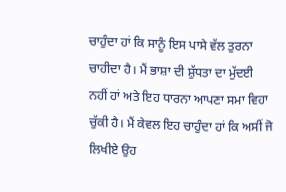ਚਾਹੁੰਦਾ ਹਾਂ ਕਿ ਸਾਨੂੰ ਇਸ ਪਾਸੇ ਵੱਲ ਤੁਰਨਾ ਚਾਹੀਦਾ ਹੈ। ਮੈਂ ਭਾਸ਼ਾ ਦੀ ਸ਼ੁੱਧਤਾ ਦਾ ਮੁੱਦਈ ਨਹੀਂ ਹਾਂ ਅਤੇ ਇਹ ਧਾਰਨਾ ਆਪਣਾ ਸਮਾ ਵਿਹਾ ਚੁੱਕੀ ਹੈ। ਮੈਂ ਕੇਵਲ ਇਹ ਚਾਹੁੰਦਾ ਹਾਂ ਕਿ ਅਸੀਂ ਜੋ ਲਿਖੀਏ ਉਹ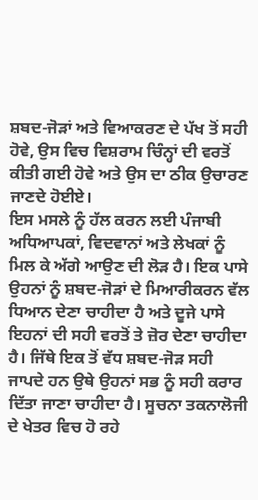ਸ਼ਬਦ-ਜੋਡ਼ਾਂ ਅਤੇ ਵਿਆਕਰਣ ਦੇ ਪੱਖ ਤੋਂ ਸਹੀ ਹੋਵੇ, ਉਸ ਵਿਚ ਵਿਸ਼ਰਾਮ ਚਿੰਨ੍ਹਾਂ ਦੀ ਵਰਤੋਂ ਕੀਤੀ ਗਈ ਹੋਵੇ ਅਤੇ ਉਸ ਦਾ ਠੀਕ ਉਚਾਰਣ ਜਾਣਦੇ ਹੋਈਏ।
ਇਸ ਮਸਲੇ ਨੂੰ ਹੱਲ ਕਰਨ ਲਈ ਪੰਜਾਬੀ ਅਧਿਆਪਕਾਂ, ਵਿਦਵਾਨਾਂ ਅਤੇ ਲੇਖਕਾਂ ਨੂੰ ਮਿਲ ਕੇ ਅੱਗੇ ਆਉਣ ਦੀ ਲੋਡ਼ ਹੈ। ਇਕ ਪਾਸੇ ਉਹਨਾਂ ਨੂੰ ਸ਼ਬਦ-ਜੋਡ਼ਾਂ ਦੇ ਮਿਆਰੀਕਰਨ ਵੱਲ ਧਿਆਨ ਦੇਣਾ ਚਾਹੀਦਾ ਹੈ ਅਤੇ ਦੂਜੇ ਪਾਸੇ ਇਹਨਾਂ ਦੀ ਸਹੀ ਵਰਤੋਂ ਤੇ ਜ਼ੋਰ ਦੇਣਾ ਚਾਹੀਦਾ ਹੈ। ਜਿੱਥੇ ਇਕ ਤੋਂ ਵੱਧ ਸ਼ਬਦ-ਜੋਡ਼ ਸਹੀ ਜਾਪਦੇ ਹਨ ਉਥੇ ਉਹਨਾਂ ਸਭ ਨੂੰ ਸਹੀ ਕਰਾਰ ਦਿੱਤਾ ਜਾਣਾ ਚਾਹੀਦਾ ਹੈ। ਸੂਚਨਾ ਤਕਨਾਲੋਜੀ ਦੇ ਖੇਤਰ ਵਿਚ ਹੋ ਰਹੇ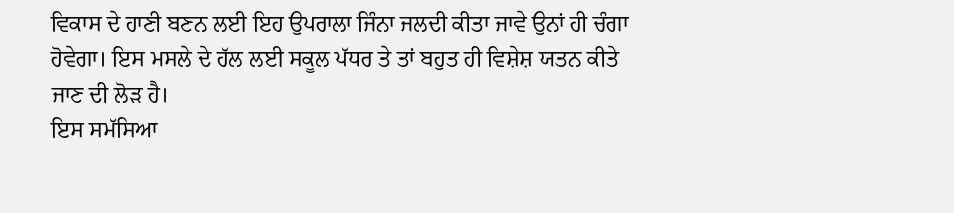ਵਿਕਾਸ ਦੇ ਹਾਣੀ ਬਣਨ ਲਈ ਇਹ ਉਪਰਾਲਾ ਜਿੰਨਾ ਜਲਦੀ ਕੀਤਾ ਜਾਵੇ ਉਨਾਂ ਹੀ ਚੰਗਾ ਹੋਵੇਗਾ। ਇਸ ਮਸਲੇ ਦੇ ਹੱਲ ਲਈ ਸਕੂਲ ਪੱਧਰ ਤੇ ਤਾਂ ਬਹੁਤ ਹੀ ਵਿਸ਼ੇਸ਼ ਯਤਨ ਕੀਤੇ ਜਾਣ ਦੀ ਲੋਡ਼ ਹੈ।
ਇਸ ਸਮੱਸਿਆ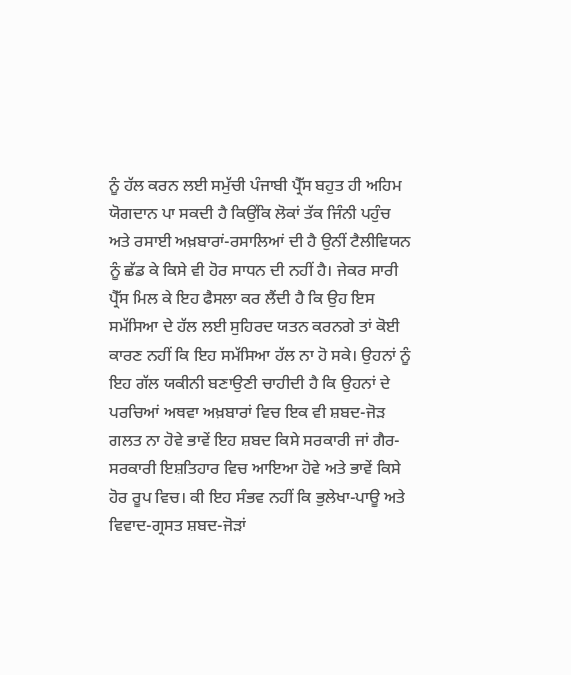ਨੂੰ ਹੱਲ ਕਰਨ ਲਈ ਸਮੁੱਚੀ ਪੰਜਾਬੀ ਪ੍ਰੈੱਸ ਬਹੁਤ ਹੀ ਅਹਿਮ ਯੋਗਦਾਨ ਪਾ ਸਕਦੀ ਹੈ ਕਿਉਂਕਿ ਲੋਕਾਂ ਤੱਕ ਜਿੰਨੀ ਪਹੁੰਚ ਅਤੇ ਰਸਾਈ ਅਖ਼ਬਾਰਾਂ-ਰਸਾਲਿਆਂ ਦੀ ਹੈ ਉਨੀਂ ਟੈਲੀਵਿਯਨ ਨੂੰ ਛੱਡ ਕੇ ਕਿਸੇ ਵੀ ਹੋਰ ਸਾਧਨ ਦੀ ਨਹੀਂ ਹੈ। ਜੇਕਰ ਸਾਰੀ ਪ੍ਰੈੱਸ ਮਿਲ ਕੇ ਇਹ ਫੈਸਲਾ ਕਰ ਲੈਂਦੀ ਹੈ ਕਿ ਉਹ ਇਸ ਸਮੱਸਿਆ ਦੇ ਹੱਲ ਲਈ ਸੁਹਿਰਦ ਯਤਨ ਕਰਨਗੇ ਤਾਂ ਕੋਈ ਕਾਰਣ ਨਹੀਂ ਕਿ ਇਹ ਸਮੱਸਿਆ ਹੱਲ ਨਾ ਹੋ ਸਕੇ। ਉਹਨਾਂ ਨੂੰ ਇਹ ਗੱਲ ਯਕੀਨੀ ਬਣਾਉਣੀ ਚਾਹੀਦੀ ਹੈ ਕਿ ਉਹਨਾਂ ਦੇ ਪਰਚਿਆਂ ਅਥਵਾ ਅਖ਼ਬਾਰਾਂ ਵਿਚ ਇਕ ਵੀ ਸ਼ਬਦ-ਜੋਡ਼ ਗਲਤ ਨਾ ਹੋਵੇ ਭਾਵੇਂ ਇਹ ਸ਼ਬਦ ਕਿਸੇ ਸਰਕਾਰੀ ਜਾਂ ਗੈਰ-ਸਰਕਾਰੀ ਇਸ਼ਤਿਹਾਰ ਵਿਚ ਆਇਆ ਹੋਵੇ ਅਤੇ ਭਾਵੇਂ ਕਿਸੇ ਹੋਰ ਰੂਪ ਵਿਚ। ਕੀ ਇਹ ਸੰਭਵ ਨਹੀਂ ਕਿ ਭੁਲੇਖਾ-ਪਾਊ ਅਤੇ ਵਿਵਾਦ-ਗ੍ਰਸਤ ਸ਼ਬਦ-ਜੋਡ਼ਾਂ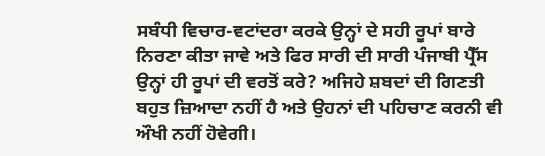ਸਬੰਧੀ ਵਿਚਾਰ-ਵਟਾਂਦਰਾ ਕਰਕੇ ਉਨ੍ਹਾਂ ਦੇ ਸਹੀ ਰੂਪਾਂ ਬਾਰੇ ਨਿਰਣਾ ਕੀਤਾ ਜਾਵੇ ਅਤੇ ਫਿਰ ਸਾਰੀ ਦੀ ਸਾਰੀ ਪੰਜਾਬੀ ਪ੍ਰੈੱਸ ਉਨ੍ਹਾਂ ਹੀ ਰੂਪਾਂ ਦੀ ਵਰਤੋਂ ਕਰੇ? ਅਜਿਹੇ ਸ਼ਬਦਾਂ ਦੀ ਗਿਣਤੀ ਬਹੁਤ ਜ਼ਿਆਦਾ ਨਹੀਂ ਹੈ ਅਤੇ ਉਹਨਾਂ ਦੀ ਪਹਿਚਾਣ ਕਰਨੀ ਵੀ ਔਖੀ ਨਹੀਂ ਹੋਵੇਗੀ।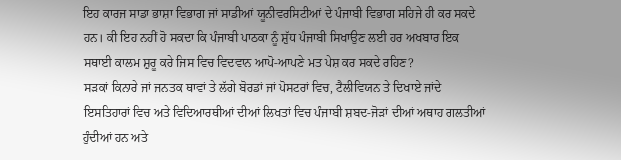ਇਹ ਕਾਰਜ ਸਾਡਾ ਭਾਸ਼ਾ ਵਿਭਾਗ ਜਾਂ ਸਾਡੀਆਂ ਯੂਨੀਵਰਸਿਟੀਆਂ ਦੇ ਪੰਜਾਬੀ ਵਿਭਾਗ ਸਹਿਜੇ ਹੀ ਕਰ ਸਕਦੇ ਹਨ। ਕੀ ਇਹ ਨਹੀਂ ਹੋ ਸਕਦਾ ਕਿ ਪੰਜਾਬੀ ਪਾਠਕਾ ਨੂੰ ਸ਼ੁੱਧ ਪੰਜਾਬੀ ਸਿਖਾਉਣ ਲਈ ਹਰ ਅਖਬਾਰ ਇਕ ਸਥਾਈ ਕਾਲਮ ਸ਼ੁਰੂ ਕਰੇ ਜਿਸ ਵਿਚ ਵਿਦਵਾਨ ਆਪੋ-ਆਪਣੇ ਮਤ ਪੇਸ਼ ਕਰ ਸਕਦੇ ਰਹਿਣ?
ਸਡ਼ਕਾਂ ਕਿਨਾਰੇ ਜਾਂ ਜਨਤਕ ਥਾਵਾਂ ਤੇ ਲੱਗੇ ਬੋਰਡਾਂ ਜਾਂ ਪੋਸਟਰਾਂ ਵਿਚ, ਟੈਲੀਵਿਯਨ ਤੇ ਦਿਖਾਏ ਜਾਂਦੇ ਇਸਤਿਹਾਰਾਂ ਵਿਚ ਅਤੇ ਵਿਦਿਆਰਥੀਆਂ ਦੀਆਂ ਲਿਖਤਾਂ ਵਿਚ ਪੰਜਾਬੀ ਸ਼ਬਦ-ਜੋਡ਼ਾਂ ਦੀਆਂ ਅਥਾਹ ਗਲਤੀਆਂ ਹੁੰਦੀਆਂ ਹਨ ਅਤੇ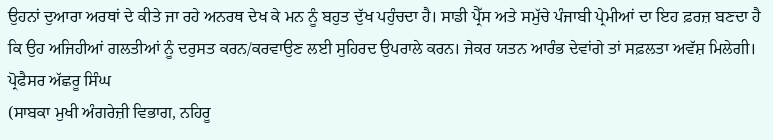ਉਹਨਾਂ ਦੁਆਰਾ ਅਰਥਾਂ ਦੇ ਕੀਤੇ ਜਾ ਰਹੇ ਅਨਰਥ ਦੇਖ ਕੇ ਮਨ ਨੂੰ ਬਹੁਤ ਦੁੱਖ ਪਹੁੰਚਦਾ ਹੈ। ਸਾਡੀ ਪ੍ਰੈੱਸ ਅਤੇ ਸਮੁੱਚੇ ਪੰਜਾਬੀ ਪ੍ਰੇਮੀਆਂ ਦਾ ਇਹ ਫ਼ਰਜ਼ ਬਣਦਾ ਹੈ ਕਿ ਉਹ ਅਜਿਹੀਆਂ ਗਲਤੀਆਂ ਨੂੰ ਦਰੁਸਤ ਕਰਨ/ਕਰਵਾਉਣ ਲਈ ਸੁਹਿਰਦ ਉਪਰਾਲੇ ਕਰਨ। ਜੇਕਰ ਯਤਨ ਆਰੰਭ ਦੇਵਾਂਗੇ ਤਾਂ ਸਫ਼ਲਤਾ ਅਵੱਸ਼ ਮਿਲੇਗੀ।
ਪ੍ਰੋਫੈਸਰ ਅੱਛਰੂ ਸਿੰਘ
(ਸਾਬਕਾ ਮੁਖੀ ਅੰਗਰੇਜ਼ੀ ਵਿਭਾਗ, ਨਹਿਰੂ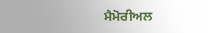ਮੈਮੋਰੀਅਲ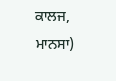ਕਾਲਜ, ਮਾਨਸਾ)